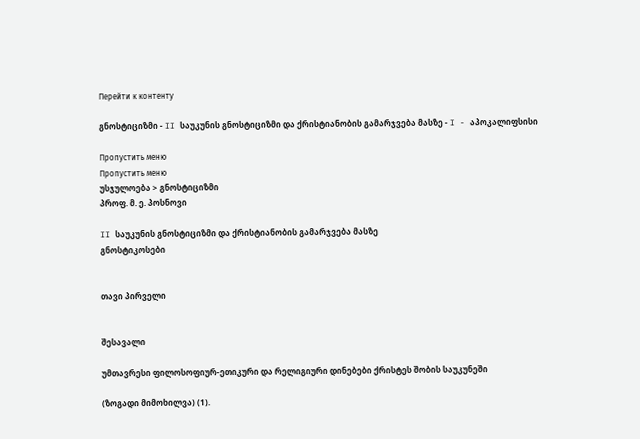Перейти к контенту

გნოსტიციზმი - II საუკუნის გნოსტიციზმი და ქრისტიანობის გამარჯვება მასზე - I - აპოკალიფსისი

Пропустить меню
Пропустить меню
უსჯულოება > გნოსტიციზმი
პროფ. მ. ე. პოსნოვი

II საუკუნის გნოსტიციზმი და ქრისტიანობის გამარჯვება მასზე
გნოსტიკოსები


თავი პირველი


შესავალი

უმთავრესი ფილოსოფიურ-ეთიკური და რელიგიური დინებები ქრისტეს შობის საუკუნეში

(ზოგადი მიმოხილვა) (1).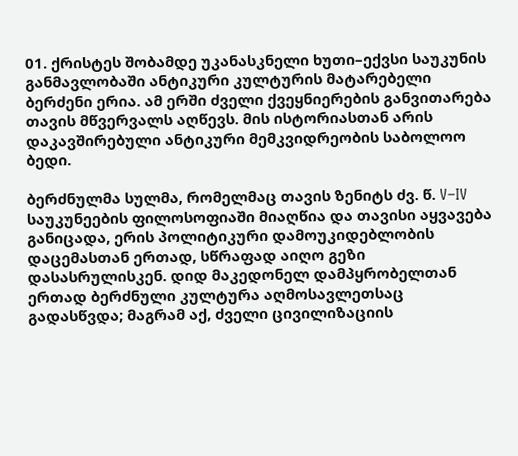01. ქრისტეს შობამდე უკანასკნელი ხუთი–ექვსი საუკუნის განმავლობაში ანტიკური კულტურის მატარებელი ბერძენი ერია. ამ ერში ძველი ქვეყნიერების განვითარება თავის მწვერვალს აღწევს. მის ისტორიასთან არის დაკავშირებული ანტიკური მემკვიდრეობის საბოლოო ბედი.

ბერძნულმა სულმა, რომელმაც თავის ზენიტს ძვ. წ. V–IV საუკუნეების ფილოსოფიაში მიაღწია და თავისი აყვავება განიცადა, ერის პოლიტიკური დამოუკიდებლობის დაცემასთან ერთად, სწრაფად აიღო გეზი დასასრულისკენ. დიდ მაკედონელ დამპყრობელთან ერთად ბერძნული კულტურა აღმოსავლეთსაც გადასწვდა; მაგრამ აქ, ძველი ცივილიზაციის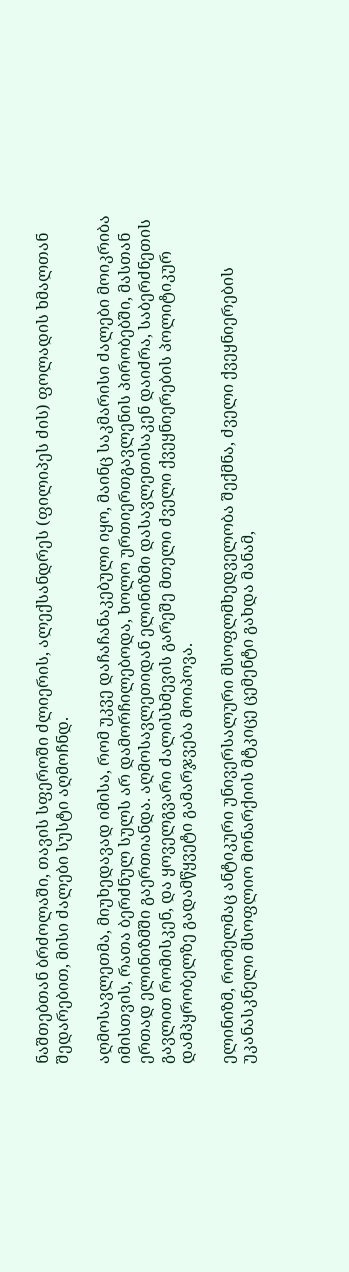ნაშთებთან ბრძოლაში, თავის სფეროში ძლიერის, ალექსანდრეს (ფილიპეს ძის) ფოლადის ხმალთან შედარებით, მისი ძალები სუსტი აღმოჩნდ.

აღმოსავლეთმა, მიუხედავად იმისა, რომ უკვე დაჩაჩანაკებული იყო, მაინც საკმარისი ძალები მოიკრიბა იმისთვის, რათა ბერძნულ სულს არ დამორჩილებოდა, ხოლო ურთიერთგავლენის პირობებში, მასთან ერთად ელინიზმში გაერთიანდა. აღმოსავლეთიდან ელინიზმი დასავლეთისაკენ დაიძრა, საბერძნეთის გავლით რომისკენ, და ყოველგვარი ძალისხმევის გარეშე მთელი ძველი ქვეყნიერების პოლიტიკურ დამპყრობელზე გადამწყვეტი გამარჯვება მოიპოვა.

ელინიზმ, რომელმაც ანტიკური უნივერსალური მსოფლმხედველობა შექმნა, ძველი ქვეყნიერების უკანასკნელი მსოფლიო მონარქიის მტკიცე ცემენტი გახდა მანამ,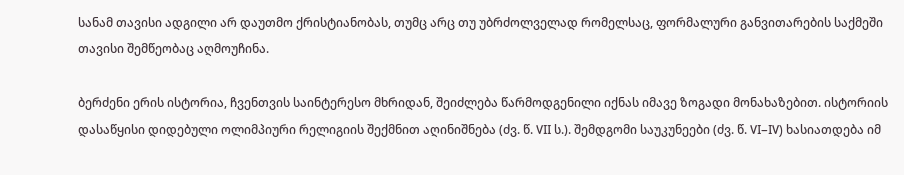სანამ თავისი ადგილი არ დაუთმო ქრისტიანობას, თუმც არც თუ უბრძოლველად რომელსაც, ფორმალური განვითარების საქმეში თავისი შემწეობაც აღმოუჩინა.

ბერძენი ერის ისტორია, ჩვენთვის საინტერესო მხრიდან, შეიძლება წარმოდგენილი იქნას იმავე ზოგადი მონახაზებით. ისტორიის დასაწყისი დიდებული ოლიმპიური რელიგიის შექმნით აღინიშნება (ძვ. წ. VII ს.). შემდგომი საუკუნეები (ძვ. წ. VI–IV) ხასიათდება იმ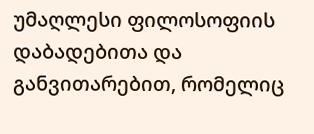უმაღლესი ფილოსოფიის დაბადებითა და განვითარებით, რომელიც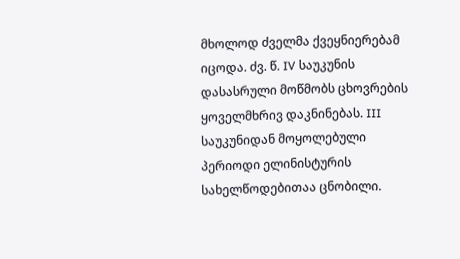მხოლოდ ძველმა ქვეყნიერებამ იცოდა. ძვ. წ. IV საუკუნის დასასრული მოწმობს ცხოვრების ყოველმხრივ დაკნინებას. III საუკუნიდან მოყოლებული პერიოდი ელინისტურის სახელწოდებითაა ცნობილი.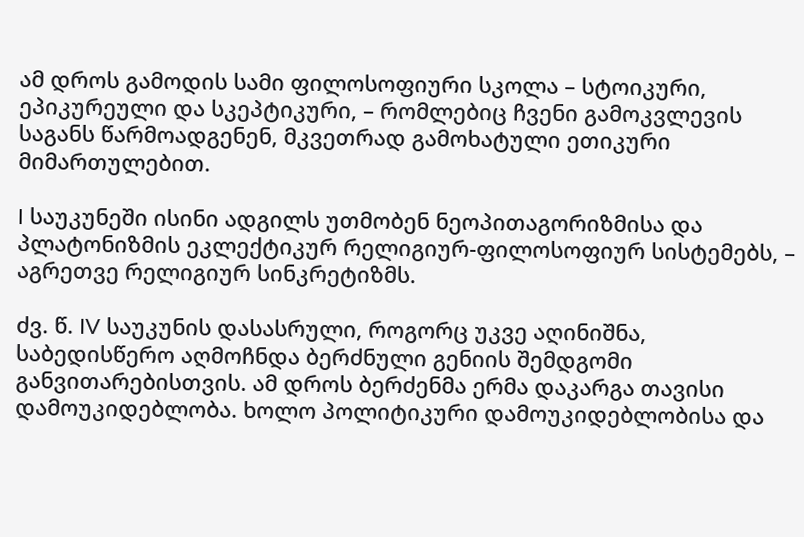ამ დროს გამოდის სამი ფილოსოფიური სკოლა – სტოიკური, ეპიკურეული და სკეპტიკური, – რომლებიც ჩვენი გამოკვლევის საგანს წარმოადგენენ, მკვეთრად გამოხატული ეთიკური მიმართულებით.

I საუკუნეში ისინი ადგილს უთმობენ ნეოპითაგორიზმისა და პლატონიზმის ეკლექტიკურ რელიგიურ-ფილოსოფიურ სისტემებს, – აგრეთვე რელიგიურ სინკრეტიზმს.

ძვ. წ. IV საუკუნის დასასრული, როგორც უკვე აღინიშნა, საბედისწერო აღმოჩნდა ბერძნული გენიის შემდგომი განვითარებისთვის. ამ დროს ბერძენმა ერმა დაკარგა თავისი დამოუკიდებლობა. ხოლო პოლიტიკური დამოუკიდებლობისა და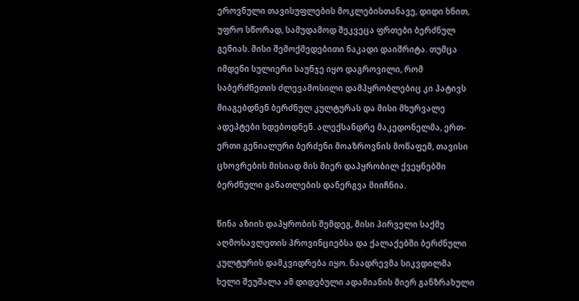ეროვნული თავისუფლების მოკლებისთანავე, დიდი ხნით, უფრო სწორად, სამუდამოდ შეკვეცა ფრთები ბერძნულ გენიას. მისი შემოქმედებითი ნაკადი დაიშრიტა. თუმცა იმდენი სულიერი საუნჯე იყო დაგროვილი, რომ საბერძნეთის ძლევამოსილი დამპყრობლებიც კი პატივს მიაგებდნენ ბერძნულ კულტურას და მისი მხურვალე ადეპტები ხდებოდნენ. ალექსანდრე მაკედონელმა, ერთ-ერთი გენიალური ბერძენი მოაზროვნის მოწაფემ, თავისი ცხოვრების მისიად მის მიერ დაპყრობილ ქვეყნებში ბერძნული განათლების დანერგვა მიიჩნია.

წინა აზიის დაპყრობის შემდეგ, მისი პირველი საქმე აღმოსავლეთის პროვინციებსა და ქალაქებში ბერძნული კულტურის დამკვიდრება იყო. ნაადრევმა სიკვდილმა ხელი შეუშალა ამ დიდებული ადამიანის მიერ განზრახული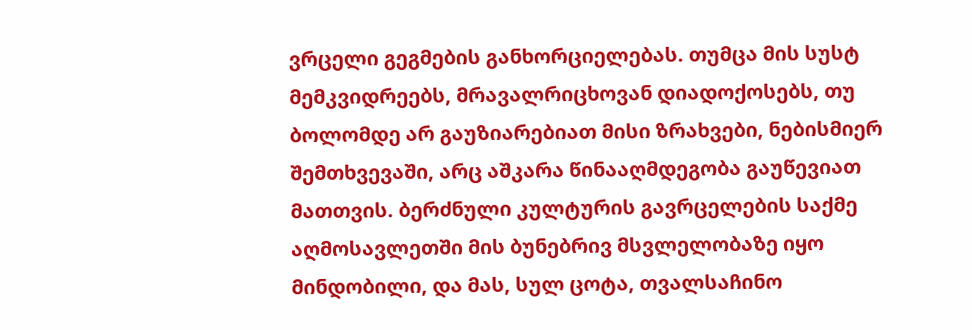ვრცელი გეგმების განხორციელებას. თუმცა მის სუსტ მემკვიდრეებს, მრავალრიცხოვან დიადოქოსებს, თუ ბოლომდე არ გაუზიარებიათ მისი ზრახვები, ნებისმიერ შემთხვევაში, არც აშკარა წინააღმდეგობა გაუწევიათ მათთვის. ბერძნული კულტურის გავრცელების საქმე აღმოსავლეთში მის ბუნებრივ მსვლელობაზე იყო მინდობილი, და მას, სულ ცოტა, თვალსაჩინო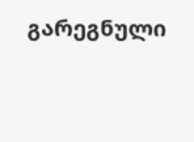გარეგნული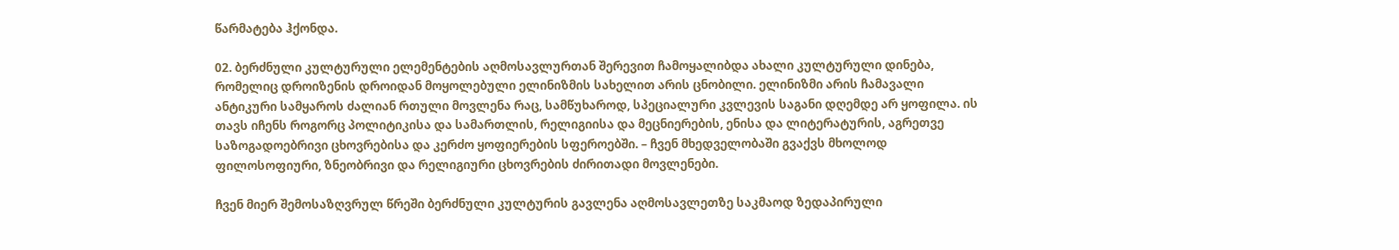წარმატება ჰქონდა.

02. ბერძნული კულტურული ელემენტების აღმოსავლურთან შერევით ჩამოყალიბდა ახალი კულტურული დინება, რომელიც დროიზენის დროიდან მოყოლებული ელინიზმის სახელით არის ცნობილი. ელინიზმი არის ჩამავალი ანტიკური სამყაროს ძალიან რთული მოვლენა რაც, სამწუხაროდ, სპეციალური კვლევის საგანი დღემდე არ ყოფილა. ის თავს იჩენს როგორც პოლიტიკისა და სამართლის, რელიგიისა და მეცნიერების, ენისა და ლიტერატურის, აგრეთვე საზოგადოებრივი ცხოვრებისა და კერძო ყოფიერების სფეროებში. – ჩვენ მხედველობაში გვაქვს მხოლოდ ფილოსოფიური, ზნეობრივი და რელიგიური ცხოვრების ძირითადი მოვლენები.

ჩვენ მიერ შემოსაზღვრულ წრეში ბერძნული კულტურის გავლენა აღმოსავლეთზე საკმაოდ ზედაპირული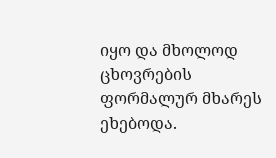იყო და მხოლოდ ცხოვრების ფორმალურ მხარეს ეხებოდა.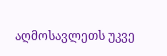აღმოსავლეთს უკვე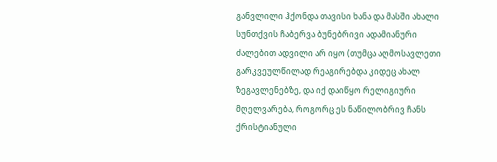განვლილი ჰქონდა თავისი ხანა და მასში ახალი სუნთქვის ჩაბერვა ბუნებრივი ადამიანური ძალებით ადვილი არ იყო (თუმცა აღმოსავლეთი გარკვეულწილად რეაგირებდა კიდეც ახალ ზეგავლენებზე, და იქ დაიწყო რელიგიური მღელვარება, როგორც ეს ნაწილობრივ ჩანს ქრისტიანული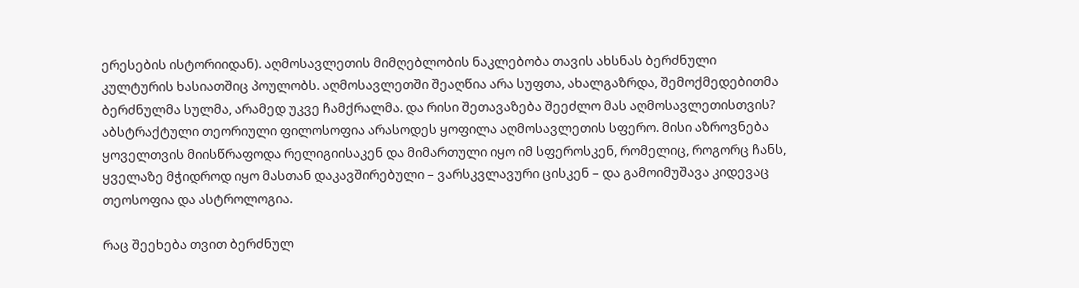ერესების ისტორიიდან). აღმოსავლეთის მიმღებლობის ნაკლებობა თავის ახსნას ბერძნული კულტურის ხასიათშიც პოულობს. აღმოსავლეთში შეაღწია არა სუფთა, ახალგაზრდა, შემოქმედებითმა ბერძნულმა სულმა, არამედ უკვე ჩამქრალმა. და რისი შეთავაზება შეეძლო მას აღმოსავლეთისთვის? აბსტრაქტული თეორიული ფილოსოფია არასოდეს ყოფილა აღმოსავლეთის სფერო. მისი აზროვნება ყოველთვის მიისწრაფოდა რელიგიისაკენ და მიმართული იყო იმ სფეროსკენ, რომელიც, როგორც ჩანს, ყველაზე მჭიდროდ იყო მასთან დაკავშირებული – ვარსკვლავური ცისკენ – და გამოიმუშავა კიდევაც თეოსოფია და ასტროლოგია.

რაც შეეხება თვით ბერძნულ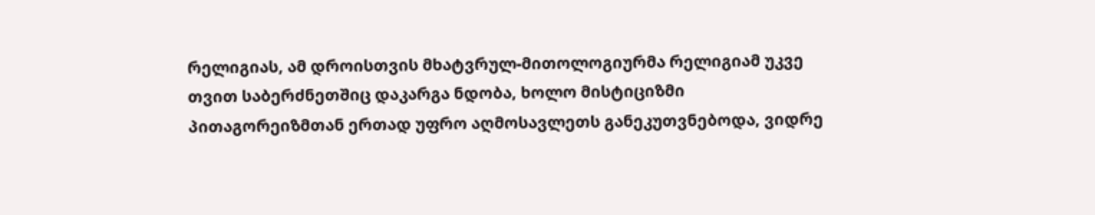რელიგიას, ამ დროისთვის მხატვრულ-მითოლოგიურმა რელიგიამ უკვე თვით საბერძნეთშიც დაკარგა ნდობა, ხოლო მისტიციზმი პითაგორეიზმთან ერთად უფრო აღმოსავლეთს განეკუთვნებოდა, ვიდრე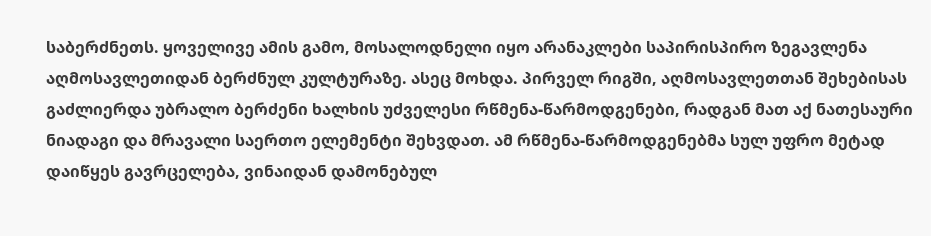საბერძნეთს. ყოველივე ამის გამო, მოსალოდნელი იყო არანაკლები საპირისპირო ზეგავლენა აღმოსავლეთიდან ბერძნულ კულტურაზე. ასეც მოხდა. პირველ რიგში, აღმოსავლეთთან შეხებისას გაძლიერდა უბრალო ბერძენი ხალხის უძველესი რწმენა-წარმოდგენები, რადგან მათ აქ ნათესაური ნიადაგი და მრავალი საერთო ელემენტი შეხვდათ. ამ რწმენა-წარმოდგენებმა სულ უფრო მეტად დაიწყეს გავრცელება, ვინაიდან დამონებულ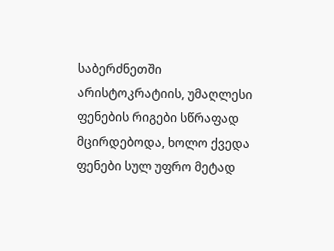საბერძნეთში არისტოკრატიის, უმაღლესი ფენების რიგები სწრაფად მცირდებოდა, ხოლო ქვედა ფენები სულ უფრო მეტად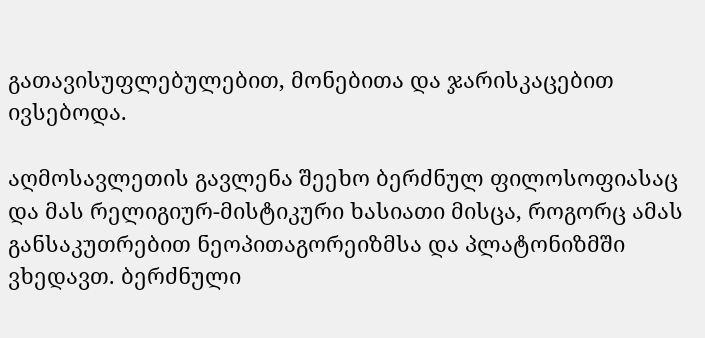გათავისუფლებულებით, მონებითა და ჯარისკაცებით ივსებოდა.

აღმოსავლეთის გავლენა შეეხო ბერძნულ ფილოსოფიასაც და მას რელიგიურ-მისტიკური ხასიათი მისცა, როგორც ამას განსაკუთრებით ნეოპითაგორეიზმსა და პლატონიზმში ვხედავთ. ბერძნული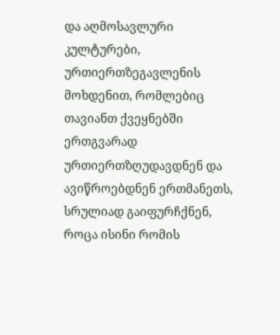და აღმოსავლური კულტურები, ურთიერთზეგავლენის მოხდენით, რომლებიც თავიანთ ქვეყნებში ერთგვარად ურთიერთზღუდავდნენ და ავიწროებდნენ ერთმანეთს, სრულიად გაიფურჩქნენ, როცა ისინი რომის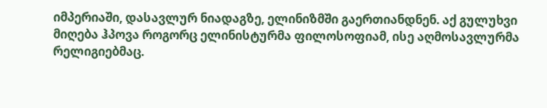იმპერიაში, დასავლურ ნიადაგზე, ელინიზმში გაერთიანდნენ. აქ გულუხვი მიღება ჰპოვა როგორც ელინისტურმა ფილოსოფიამ, ისე აღმოსავლურმა რელიგიებმაც.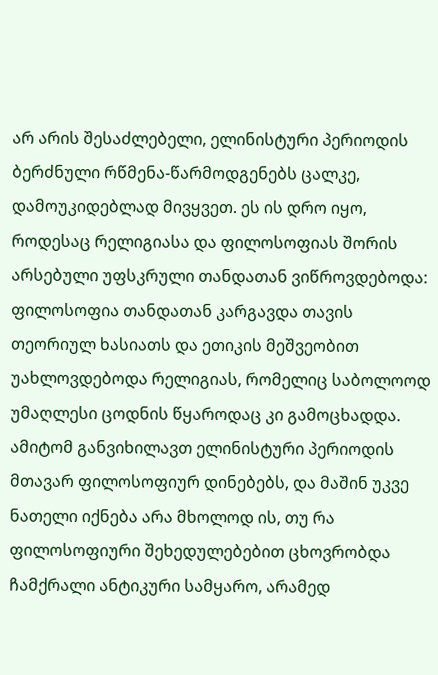არ არის შესაძლებელი, ელინისტური პერიოდის ბერძნული რწმენა-წარმოდგენებს ცალკე, დამოუკიდებლად მივყვეთ. ეს ის დრო იყო, როდესაც რელიგიასა და ფილოსოფიას შორის არსებული უფსკრული თანდათან ვიწროვდებოდა: ფილოსოფია თანდათან კარგავდა თავის თეორიულ ხასიათს და ეთიკის მეშვეობით უახლოვდებოდა რელიგიას, რომელიც საბოლოოდ უმაღლესი ცოდნის წყაროდაც კი გამოცხადდა. ამიტომ განვიხილავთ ელინისტური პერიოდის მთავარ ფილოსოფიურ დინებებს, და მაშინ უკვე ნათელი იქნება არა მხოლოდ ის, თუ რა ფილოსოფიური შეხედულებებით ცხოვრობდა ჩამქრალი ანტიკური სამყარო, არამედ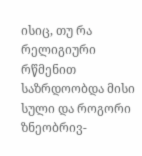ისიც, თუ რა რელიგიური რწმენით საზრდოობდა მისი სული და როგორი ზნეობრივ-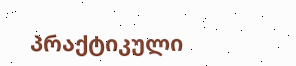პრაქტიკული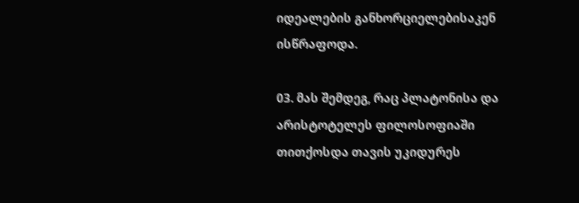იდეალების განხორციელებისაკენ ისწრაფოდა.

03. მას შემდეგ, რაც პლატონისა და არისტოტელეს ფილოსოფიაში თითქოსდა თავის უკიდურეს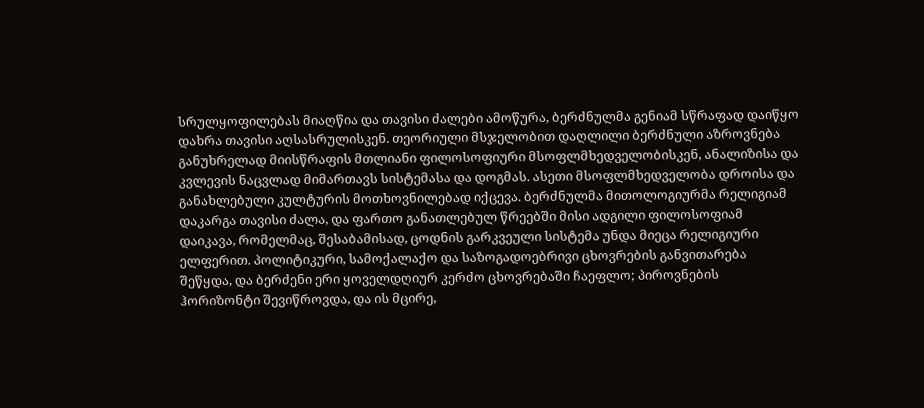სრულყოფილებას მიაღწია და თავისი ძალები ამოწურა, ბერძნულმა გენიამ სწრაფად დაიწყო დახრა თავისი აღსასრულისკენ. თეორიული მსჯელობით დაღლილი ბერძნული აზროვნება განუხრელად მიისწრაფის მთლიანი ფილოსოფიური მსოფლმხედველობისკენ, ანალიზისა და კვლევის ნაცვლად მიმართავს სისტემასა და დოგმას. ასეთი მსოფლმხედველობა დროისა და განახლებული კულტურის მოთხოვნილებად იქცევა. ბერძნულმა მითოლოგიურმა რელიგიამ დაკარგა თავისი ძალა, და ფართო განათლებულ წრეებში მისი ადგილი ფილოსოფიამ დაიკავა, რომელმაც, შესაბამისად, ცოდნის გარკვეული სისტემა უნდა მიეცა რელიგიური ელფერით. პოლიტიკური, სამოქალაქო და საზოგადოებრივი ცხოვრების განვითარება შეწყდა, და ბერძენი ერი ყოველდღიურ კერძო ცხოვრებაში ჩაეფლო; პიროვნების ჰორიზონტი შევიწროვდა, და ის მცირე,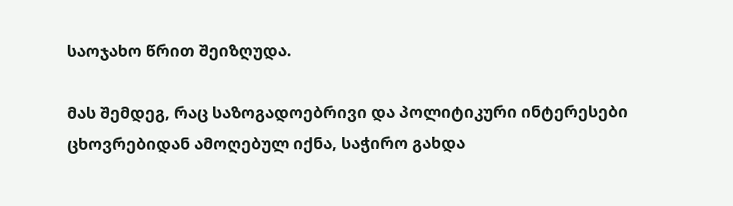საოჯახო წრით შეიზღუდა.

მას შემდეგ, რაც საზოგადოებრივი და პოლიტიკური ინტერესები ცხოვრებიდან ამოღებულ იქნა, საჭირო გახდა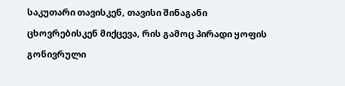საკუთარი თავისკენ, თავისი შინაგანი ცხოვრებისკენ მიქცევა, რის გამოც პირადი ყოფის გონივრული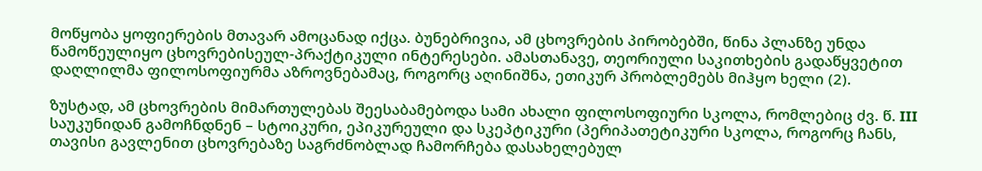მოწყობა ყოფიერების მთავარ ამოცანად იქცა. ბუნებრივია, ამ ცხოვრების პირობებში, წინა პლანზე უნდა წამოწეულიყო ცხოვრებისეულ-პრაქტიკული ინტერესები. ამასთანავე, თეორიული საკითხების გადაწყვეტით დაღლილმა ფილოსოფიურმა აზროვნებამაც, როგორც აღინიშნა, ეთიკურ პრობლემებს მიჰყო ხელი (2).

ზუსტად, ამ ცხოვრების მიმართულებას შეესაბამებოდა სამი ახალი ფილოსოფიური სკოლა, რომლებიც ძვ. წ. III საუკუნიდან გამოჩნდნენ – სტოიკური, ეპიკურეული და სკეპტიკური (პერიპათეტიკური სკოლა, როგორც ჩანს, თავისი გავლენით ცხოვრებაზე საგრძნობლად ჩამორჩება დასახელებულ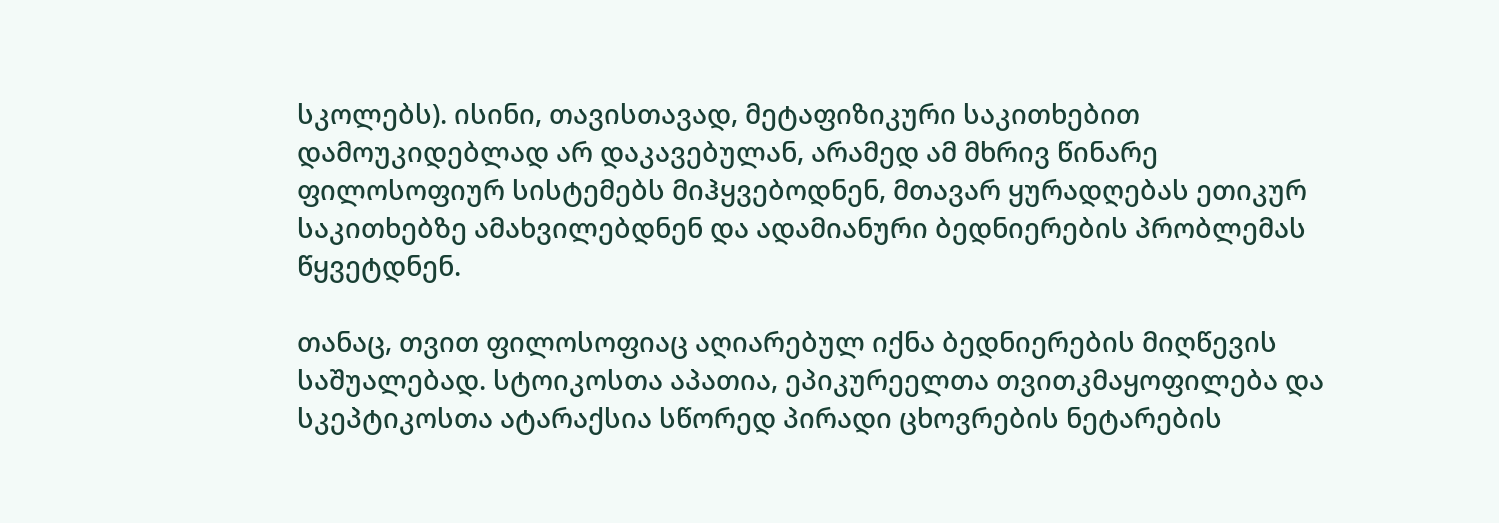სკოლებს). ისინი, თავისთავად, მეტაფიზიკური საკითხებით დამოუკიდებლად არ დაკავებულან, არამედ ამ მხრივ წინარე ფილოსოფიურ სისტემებს მიჰყვებოდნენ, მთავარ ყურადღებას ეთიკურ საკითხებზე ამახვილებდნენ და ადამიანური ბედნიერების პრობლემას წყვეტდნენ.

თანაც, თვით ფილოსოფიაც აღიარებულ იქნა ბედნიერების მიღწევის საშუალებად. სტოიკოსთა აპათია, ეპიკურეელთა თვითკმაყოფილება და სკეპტიკოსთა ატარაქსია სწორედ პირადი ცხოვრების ნეტარების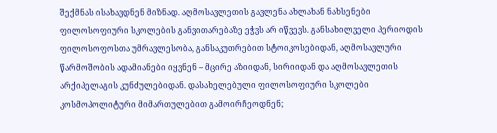შექმნას ისახავდნენ მიზნად. აღმოსავლეთის გავლენა ახლახან ნახსენები ფილოსოფიური სკოლების განვითარებაზე ეჭვს არ იწვევს. განსახილველი პერიოდის ფილოსოფოსთა უმრავლესობა, განსაკუთრებით სტოიკოსებიდან, აღმოსავლური წარმოშობის ადამიანები იყვნენ – მცირე აზიიდან, სირიიდან და აღმოსავლეთის არქიპელაგის კუნძულებიდან. დასახელებული ფილოსოფიური სკოლები კოსმოპოლიტური მიმართულებით გამოირჩეოდნენ;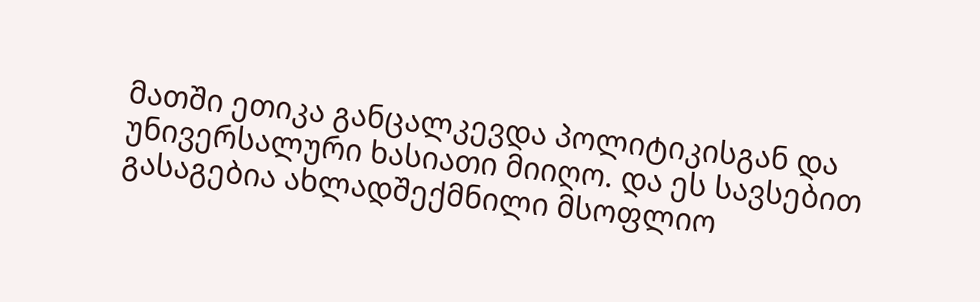მათში ეთიკა განცალკევდა პოლიტიკისგან და უნივერსალური ხასიათი მიიღო. და ეს სავსებით გასაგებია ახლადშექმნილი მსოფლიო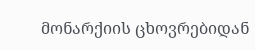მონარქიის ცხოვრებიდან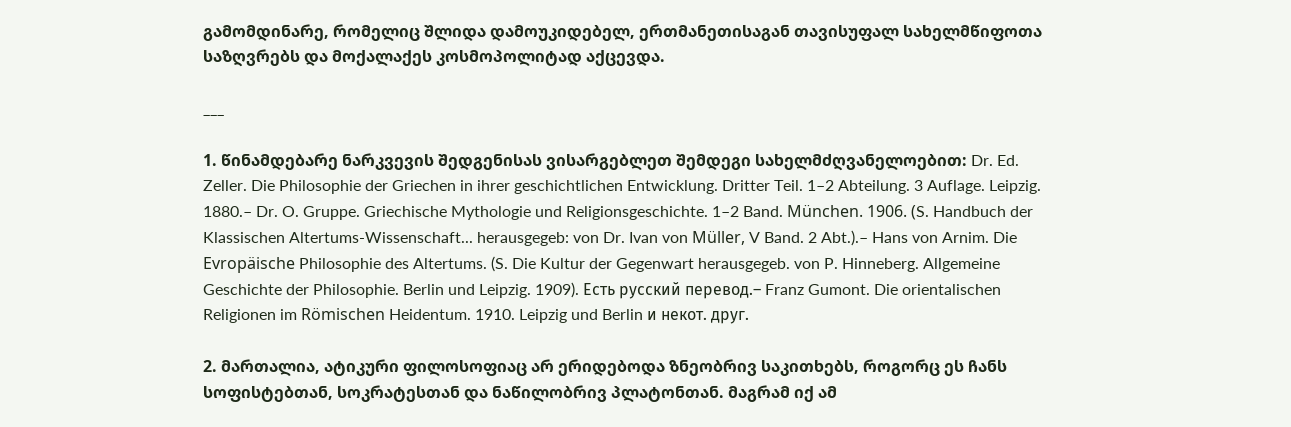გამომდინარე, რომელიც შლიდა დამოუკიდებელ, ერთმანეთისაგან თავისუფალ სახელმწიფოთა საზღვრებს და მოქალაქეს კოსმოპოლიტად აქცევდა.

___

1. წინამდებარე ნარკვევის შედგენისას ვისარგებლეთ შემდეგი სახელმძღვანელოებით: Dr. Ed. Zeller. Die Philosophie der Griechen in ihrer geschichtlichen Entwicklung. Dritter Teil. 1–2 Abteilung. 3 Auflage. Leipzig. 1880.– Dr. O. Gruppe. Griechische Mythologie und Religionsgeschichte. 1–2 Band. München. 1906. (S. Handbuch der Klassischen Altertums-Wissenschaft... herausgegeb: von Dr. Ivan von Müller, V Band. 2 Abt.).– Hans von Arnim. Die Evropäische Philosophie des Altertums. (S. Die Kultur der Gegenwart herausgegeb. von P. Hinneberg. Allgemeine Geschichte der Philosophie. Berlin und Leipzig. 1909). Есть русский перевод.– Franz Gumont. Die orientalischen Religionen im Römischen Heidentum. 1910. Leipzig und Berlin и некот. друг.

2. მართალია, ატიკური ფილოსოფიაც არ ერიდებოდა ზნეობრივ საკითხებს, როგორც ეს ჩანს სოფისტებთან, სოკრატესთან და ნაწილობრივ პლატონთან. მაგრამ იქ ამ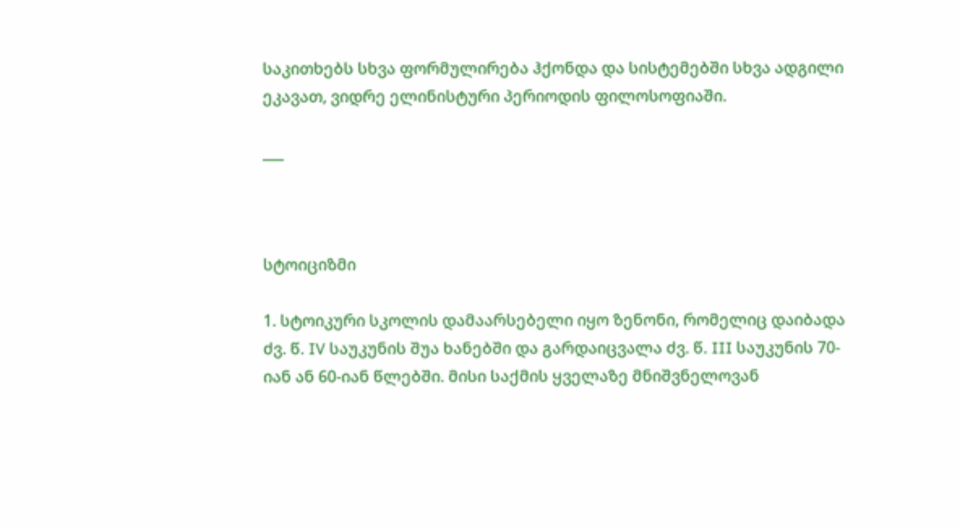საკითხებს სხვა ფორმულირება ჰქონდა და სისტემებში სხვა ადგილი ეკავათ, ვიდრე ელინისტური პერიოდის ფილოსოფიაში.

___



სტოიციზმი

1. სტოიკური სკოლის დამაარსებელი იყო ზენონი, რომელიც დაიბადა ძვ. წ. IV საუკუნის შუა ხანებში და გარდაიცვალა ძვ. წ. III საუკუნის 70-იან ან 60-იან წლებში. მისი საქმის ყველაზე მნიშვნელოვან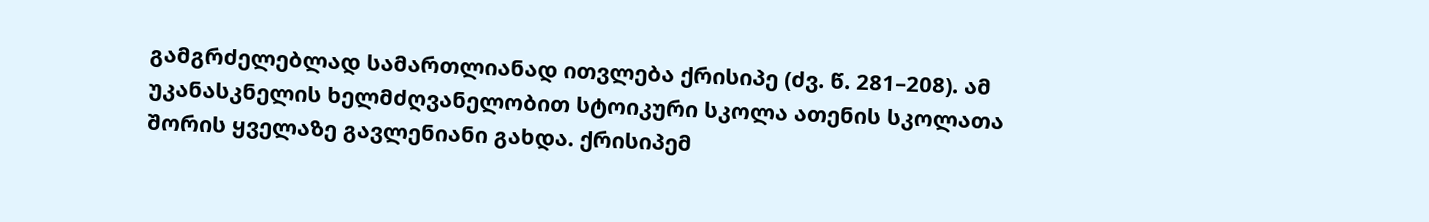გამგრძელებლად სამართლიანად ითვლება ქრისიპე (ძვ. წ. 281–208). ამ უკანასკნელის ხელმძღვანელობით სტოიკური სკოლა ათენის სკოლათა შორის ყველაზე გავლენიანი გახდა. ქრისიპემ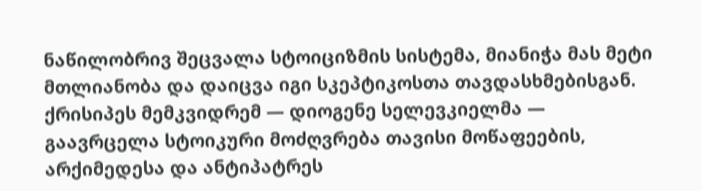ნაწილობრივ შეცვალა სტოიციზმის სისტემა, მიანიჭა მას მეტი მთლიანობა და დაიცვა იგი სკეპტიკოსთა თავდასხმებისგან. ქრისიპეს მემკვიდრემ — დიოგენე სელევკიელმა — გაავრცელა სტოიკური მოძღვრება თავისი მოწაფეების, არქიმედესა და ანტიპატრეს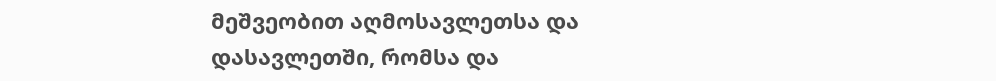მეშვეობით აღმოსავლეთსა და დასავლეთში, რომსა და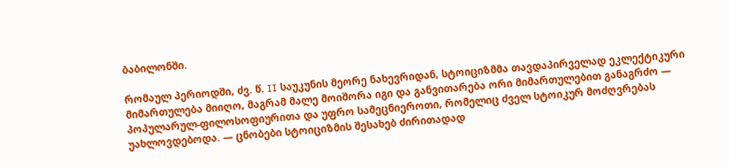ბაბილონში.

რომაულ პერიოდში, ძვ. წ. II საუკუნის მეორე ნახევრიდან, სტოიციზმმა თავდაპირველად ეკლექტიკური მიმართულება მიიღო, მაგრამ მალე მოიშორა იგი და განვითარება ორი მიმართულებით განაგრძო — პოპულარულ-ფილოსოფიურითა და უფრო სამეცნიეროთი, რომელიც ძველ სტოიკურ მოძღვრებას უახლოვდებოდა. — ცნობები სტოიციზმის შესახებ ძირითადად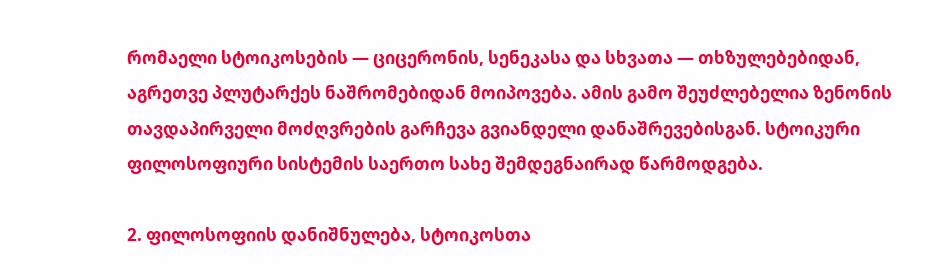რომაელი სტოიკოსების — ციცერონის, სენეკასა და სხვათა — თხზულებებიდან, აგრეთვე პლუტარქეს ნაშრომებიდან მოიპოვება. ამის გამო შეუძლებელია ზენონის თავდაპირველი მოძღვრების გარჩევა გვიანდელი დანაშრევებისგან. სტოიკური ფილოსოფიური სისტემის საერთო სახე შემდეგნაირად წარმოდგება.

2. ფილოსოფიის დანიშნულება, სტოიკოსთა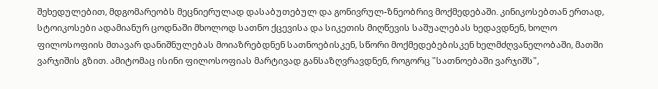შეხედულებით, მდგომარეობს მეცნიერულად დასაბუთებულ და გონივრულ-ზნეობრივ მოქმედებაში. კინიკოსებთან ერთად, სტოიკოსები ადამიანურ ცოდნაში მხოლოდ სათნო ქცევისა და სიკეთის მიღწევის საშუალებას ხედავდნენ, ხოლო ფილოსოფიის მთავარ დანიშნულებას მოიაზრებდნენ სათნოებისკენ, სწორი მოქმედებებისკენ ხელმძღვანელობაში, მათში ვარჯიშის გზით. ამიტომაც ისინი ფილოსოფიას მარტივად განსაზღვრავდნენ, როგორც "სათნოებაში ვარჯიშს",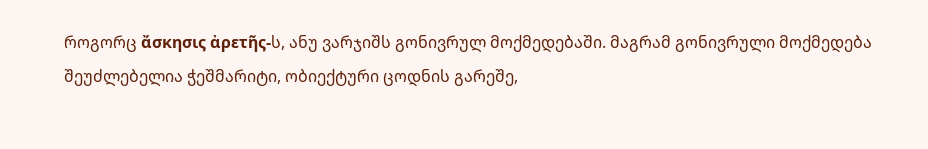როგორც ἄσκησις ἀρετῆς-ს, ანუ ვარჯიშს გონივრულ მოქმედებაში. მაგრამ გონივრული მოქმედება შეუძლებელია ჭეშმარიტი, ობიექტური ცოდნის გარეშე,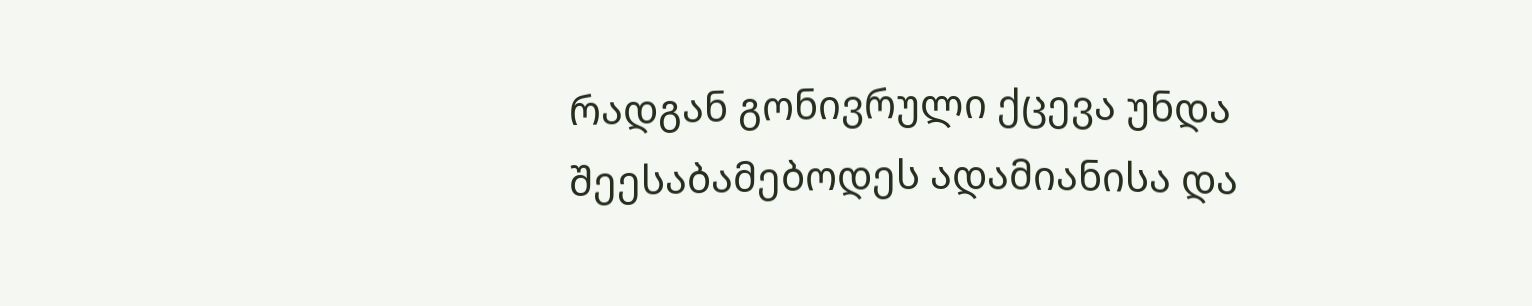რადგან გონივრული ქცევა უნდა შეესაბამებოდეს ადამიანისა და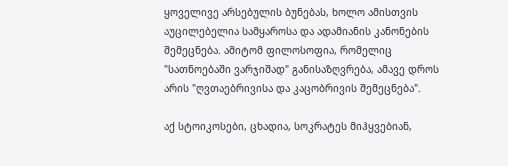ყოველივე არსებულის ბუნებას, ხოლო ამისთვის აუცილებელია სამყაროსა და ადამიანის კანონების შემეცნება. ამიტომ ფილოსოფია, რომელიც "სათნოებაში ვარჯიშად" განისაზღვრება, ამავე დროს არის "ღვთაებრივისა და კაცობრივის შემეცნება".

აქ სტოიკოსები, ცხადია, სოკრატეს მიჰყვებიან,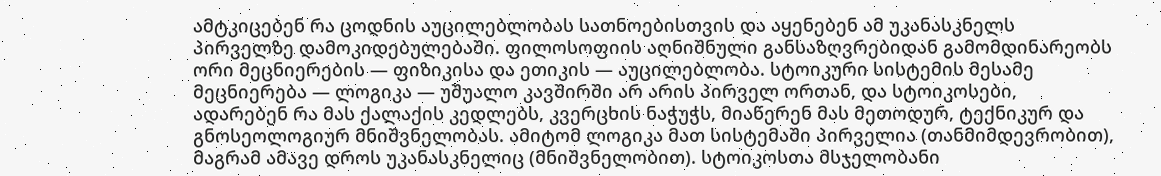ამტკიცებენ რა ცოდნის აუცილებლობას სათნოებისთვის და აყენებენ ამ უკანასკნელს პირველზე დამოკიდებულებაში. ფილოსოფიის აღნიშნული განსაზღვრებიდან გამომდინარეობს ორი მეცნიერების — ფიზიკისა და ეთიკის — აუცილებლობა. სტოიკური სისტემის მესამე მეცნიერება — ლოგიკა — უშუალო კავშირში არ არის პირველ ორთან, და სტოიკოსები, ადარებენ რა მას ქალაქის კედლებს, კვერცხის ნაჭუჭს, მიაწერენ მას მეთოდურ, ტექნიკურ და გნოსეოლოგიურ მნიშვნელობას. ამიტომ ლოგიკა მათ სისტემაში პირველია (თანმიმდევრობით), მაგრამ ამავე დროს უკანასკნელიც (მნიშვნელობით). სტოიკოსთა მსჯელობანი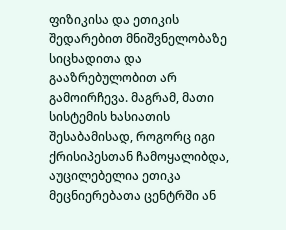ფიზიკისა და ეთიკის შედარებით მნიშვნელობაზე სიცხადითა და გააზრებულობით არ გამოირჩევა. მაგრამ, მათი სისტემის ხასიათის შესაბამისად, როგორც იგი ქრისიპესთან ჩამოყალიბდა, აუცილებელია ეთიკა მეცნიერებათა ცენტრში ან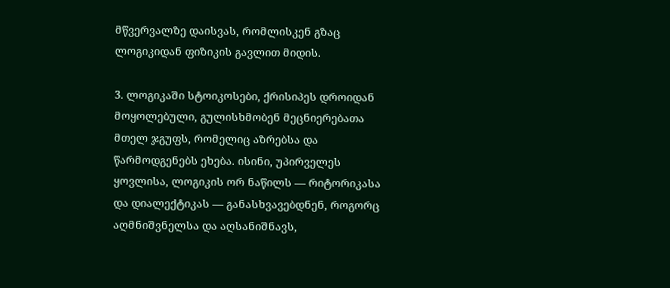მწვერვალზე დაისვას, რომლისკენ გზაც ლოგიკიდან ფიზიკის გავლით მიდის.

3. ლოგიკაში სტოიკოსები, ქრისიპეს დროიდან მოყოლებული, გულისხმობენ მეცნიერებათა მთელ ჯგუფს, რომელიც აზრებსა და წარმოდგენებს ეხება. ისინი, უპირველეს ყოვლისა, ლოგიკის ორ ნაწილს — რიტორიკასა და დიალექტიკას — განასხვავებდნენ, როგორც აღმნიშვნელსა და აღსანიშნავს,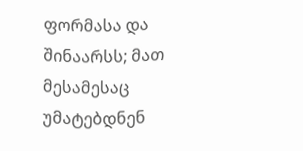ფორმასა და შინაარსს; მათ მესამესაც უმატებდნენ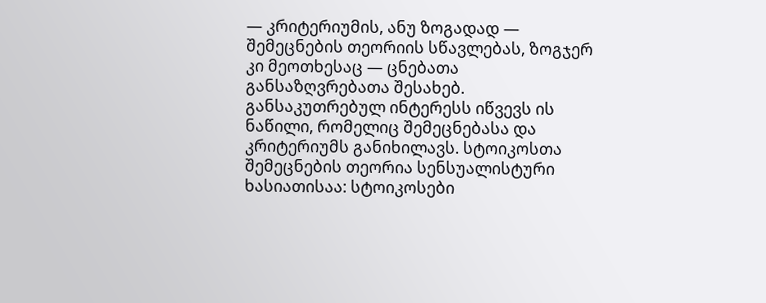— კრიტერიუმის, ანუ ზოგადად — შემეცნების თეორიის სწავლებას, ზოგჯერ კი მეოთხესაც — ცნებათა განსაზღვრებათა შესახებ. განსაკუთრებულ ინტერესს იწვევს ის ნაწილი, რომელიც შემეცნებასა და კრიტერიუმს განიხილავს. სტოიკოსთა შემეცნების თეორია სენსუალისტური ხასიათისაა: სტოიკოსები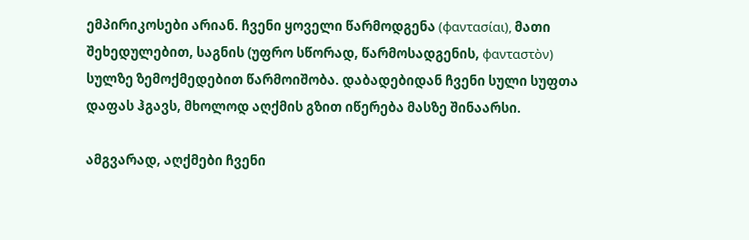ემპირიკოსები არიან. ჩვენი ყოველი წარმოდგენა (φαντασίαι), მათი შეხედულებით, საგნის (უფრო სწორად, წარმოსადგენის, φανταστὸν) სულზე ზემოქმედებით წარმოიშობა. დაბადებიდან ჩვენი სული სუფთა დაფას ჰგავს, მხოლოდ აღქმის გზით იწერება მასზე შინაარსი.

ამგვარად, აღქმები ჩვენი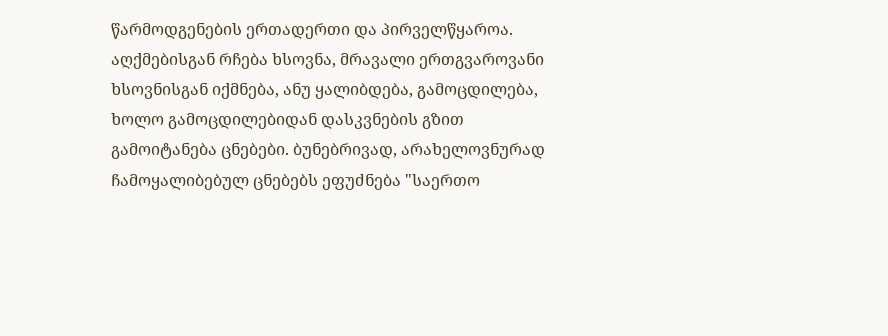წარმოდგენების ერთადერთი და პირველწყაროა. აღქმებისგან რჩება ხსოვნა, მრავალი ერთგვაროვანი ხსოვნისგან იქმნება, ანუ ყალიბდება, გამოცდილება, ხოლო გამოცდილებიდან დასკვნების გზით გამოიტანება ცნებები. ბუნებრივად, არახელოვნურად ჩამოყალიბებულ ცნებებს ეფუძნება "საერთო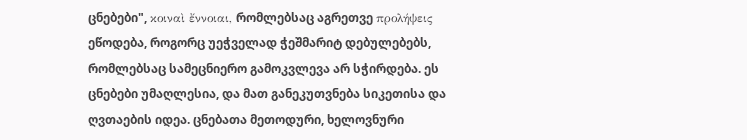ცნებები", κοιναὶ ἔννοιαι, რომლებსაც აგრეთვე προλήψεις ეწოდება, როგორც უეჭველად ჭეშმარიტ დებულებებს, რომლებსაც სამეცნიერო გამოკვლევა არ სჭირდება. ეს ცნებები უმაღლესია, და მათ განეკუთვნება სიკეთისა და ღვთაების იდეა. ცნებათა მეთოდური, ხელოვნური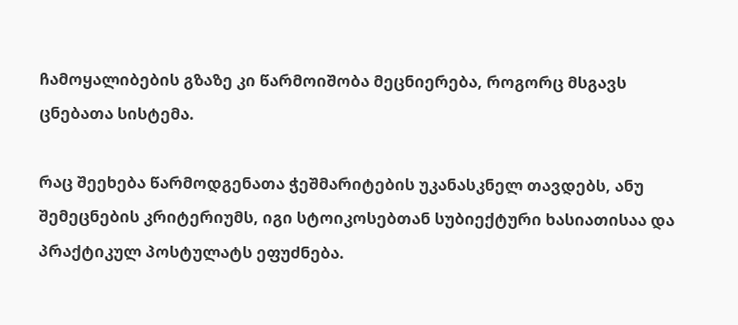ჩამოყალიბების გზაზე კი წარმოიშობა მეცნიერება, როგორც მსგავს ცნებათა სისტემა.

რაც შეეხება წარმოდგენათა ჭეშმარიტების უკანასკნელ თავდებს, ანუ შემეცნების კრიტერიუმს, იგი სტოიკოსებთან სუბიექტური ხასიათისაა და პრაქტიკულ პოსტულატს ეფუძნება.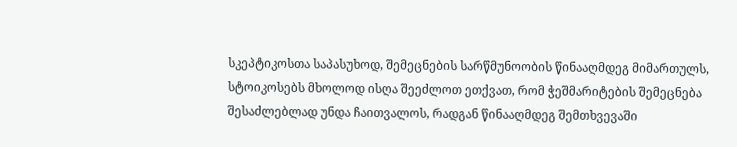სკეპტიკოსთა საპასუხოდ, შემეცნების სარწმუნოობის წინააღმდეგ მიმართულს, სტოიკოსებს მხოლოდ ისღა შეეძლოთ ეთქვათ, რომ ჭეშმარიტების შემეცნება შესაძლებლად უნდა ჩაითვალოს, რადგან წინააღმდეგ შემთხვევაში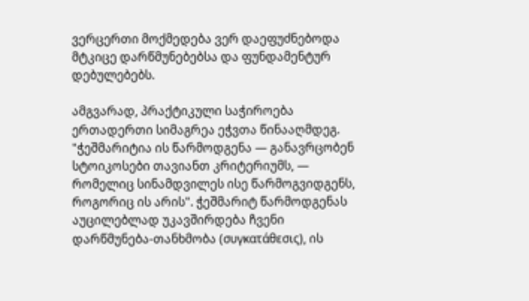ვერცერთი მოქმედება ვერ დაეფუძნებოდა მტკიცე დარწმუნებებსა და ფუნდამენტურ დებულებებს.

ამგვარად, პრაქტიკული საჭიროება ერთადერთი სიმაგრეა ეჭვთა წინააღმდეგ. "ჭეშმარიტია ის წარმოდგენა — განავრცობენ სტოიკოსები თავიანთ კრიტერიუმს, — რომელიც სინამდვილეს ისე წარმოგვიდგენს, როგორიც ის არის". ჭეშმარიტ წარმოდგენას აუცილებლად უკავშირდება ჩვენი დარწმუნება-თანხმობა (συγκατάθεσις), ის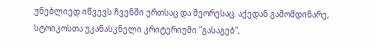უნებლიედ იწვევს ჩვენში ერთსაც და მეორესაც. აქედან გამომდინარე, სტოიკოსთა უკანასკნელი კრიტერიუმი "გასაგებ",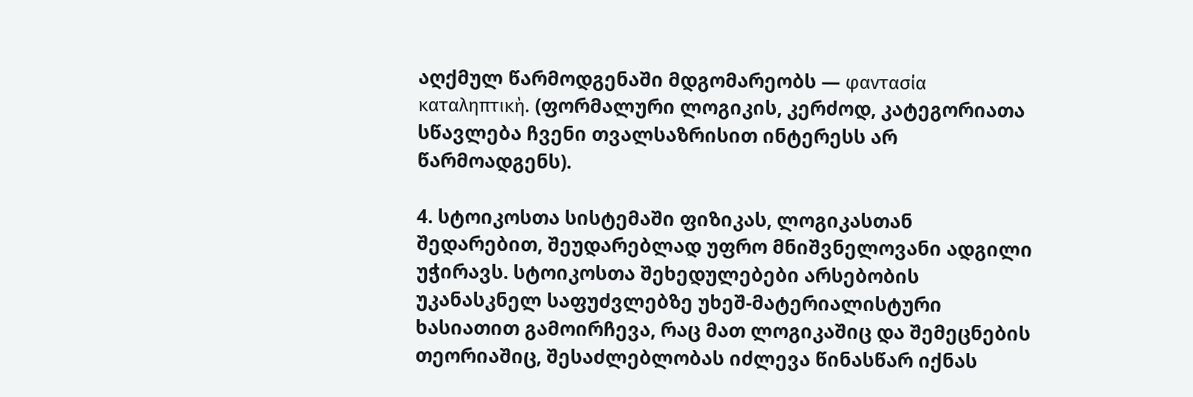აღქმულ წარმოდგენაში მდგომარეობს — φαντασία καταληπτικὴ. (ფორმალური ლოგიკის, კერძოდ, კატეგორიათა სწავლება ჩვენი თვალსაზრისით ინტერესს არ წარმოადგენს).

4. სტოიკოსთა სისტემაში ფიზიკას, ლოგიკასთან შედარებით, შეუდარებლად უფრო მნიშვნელოვანი ადგილი უჭირავს. სტოიკოსთა შეხედულებები არსებობის უკანასკნელ საფუძვლებზე უხეშ-მატერიალისტური ხასიათით გამოირჩევა, რაც მათ ლოგიკაშიც და შემეცნების თეორიაშიც, შესაძლებლობას იძლევა წინასწარ იქნას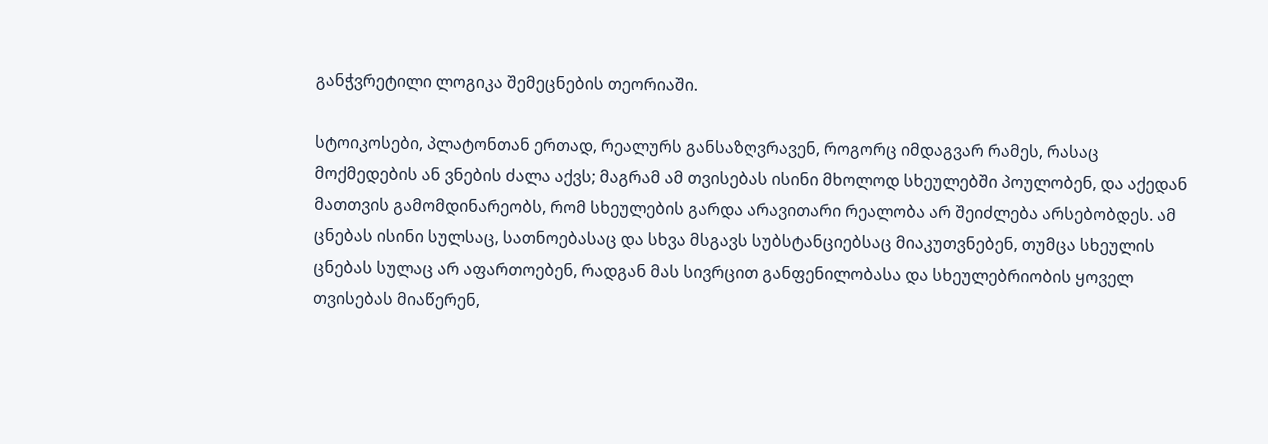განჭვრეტილი ლოგიკა შემეცნების თეორიაში.

სტოიკოსები, პლატონთან ერთად, რეალურს განსაზღვრავენ, როგორც იმდაგვარ რამეს, რასაც მოქმედების ან ვნების ძალა აქვს; მაგრამ ამ თვისებას ისინი მხოლოდ სხეულებში პოულობენ, და აქედან მათთვის გამომდინარეობს, რომ სხეულების გარდა არავითარი რეალობა არ შეიძლება არსებობდეს. ამ ცნებას ისინი სულსაც, სათნოებასაც და სხვა მსგავს სუბსტანციებსაც მიაკუთვნებენ, თუმცა სხეულის ცნებას სულაც არ აფართოებენ, რადგან მას სივრცით განფენილობასა და სხეულებრიობის ყოველ თვისებას მიაწერენ,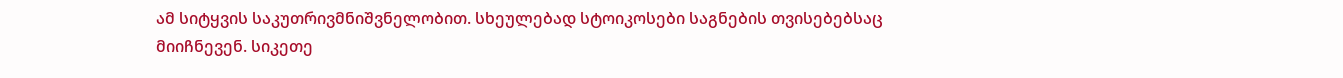ამ სიტყვის საკუთრივმნიშვნელობით. სხეულებად სტოიკოსები საგნების თვისებებსაც მიიჩნევენ. სიკეთე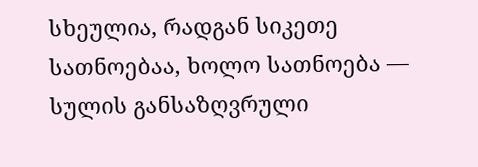სხეულია, რადგან სიკეთე სათნოებაა, ხოლო სათნოება — სულის განსაზღვრული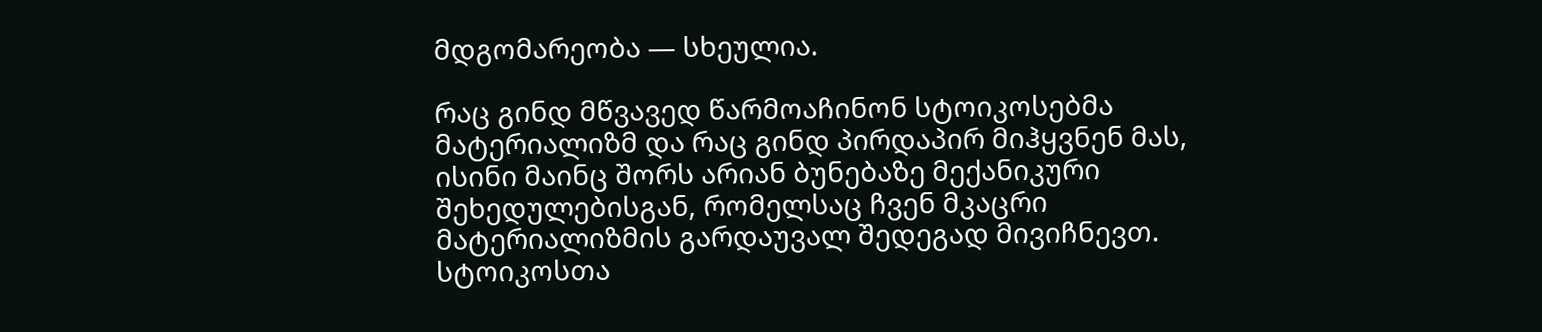მდგომარეობა — სხეულია.

რაც გინდ მწვავედ წარმოაჩინონ სტოიკოსებმა მატერიალიზმ და რაც გინდ პირდაპირ მიჰყვნენ მას, ისინი მაინც შორს არიან ბუნებაზე მექანიკური შეხედულებისგან, რომელსაც ჩვენ მკაცრი მატერიალიზმის გარდაუვალ შედეგად მივიჩნევთ. სტოიკოსთა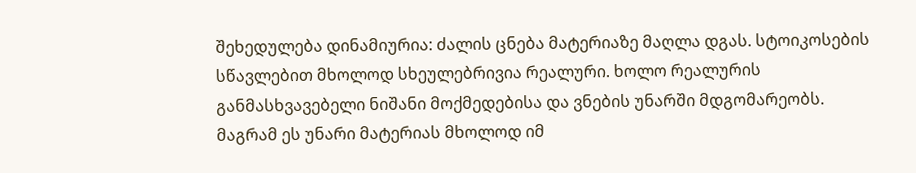შეხედულება დინამიურია: ძალის ცნება მატერიაზე მაღლა დგას. სტოიკოსების სწავლებით მხოლოდ სხეულებრივია რეალური. ხოლო რეალურის განმასხვავებელი ნიშანი მოქმედებისა და ვნების უნარში მდგომარეობს. მაგრამ ეს უნარი მატერიას მხოლოდ იმ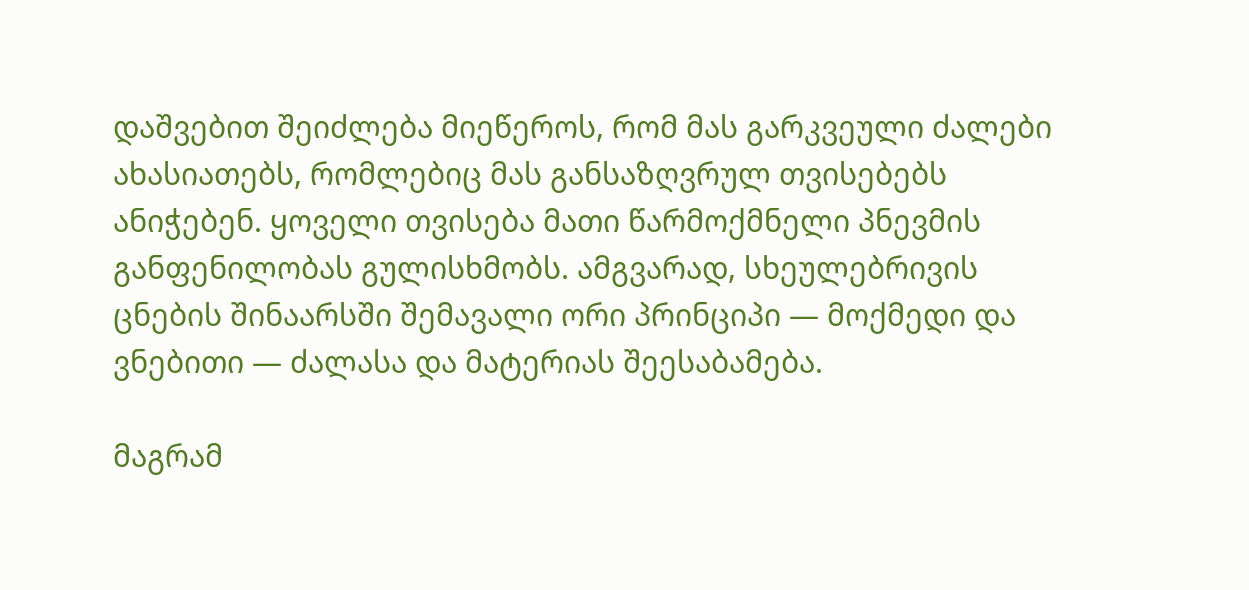დაშვებით შეიძლება მიეწეროს, რომ მას გარკვეული ძალები ახასიათებს, რომლებიც მას განსაზღვრულ თვისებებს ანიჭებენ. ყოველი თვისება მათი წარმოქმნელი პნევმის განფენილობას გულისხმობს. ამგვარად, სხეულებრივის ცნების შინაარსში შემავალი ორი პრინციპი — მოქმედი და ვნებითი — ძალასა და მატერიას შეესაბამება.

მაგრამ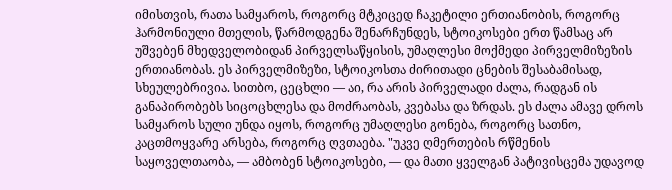იმისთვის, რათა სამყაროს, როგორც მტკიცედ ჩაკეტილი ერთიანობის, როგორც ჰარმონიული მთელის, წარმოდგენა შენარჩუნდეს, სტოიკოსები ერთ წამსაც არ უშვებენ მხედველობიდან პირველსაწყისის, უმაღლესი მოქმედი პირველმიზეზის ერთიანობას. ეს პირველმიზეზი, სტოიკოსთა ძირითადი ცნების შესაბამისად, სხეულებრივია. სითბო, ცეცხლი — აი, რა არის პირველადი ძალა, რადგან ის განაპირობებს სიცოცხლესა და მოძრაობას, კვებასა და ზრდას. ეს ძალა ამავე დროს სამყაროს სული უნდა იყოს, როგორც უმაღლესი გონება, როგორც სათნო, კაცთმოყვარე არსება, როგორც ღვთაება. "უკვე ღმერთების რწმენის საყოველთაობა, — ამბობენ სტოიკოსები, — და მათი ყველგან პატივისცემა უდავოდ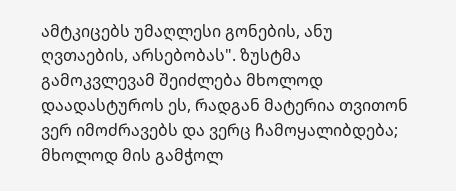ამტკიცებს უმაღლესი გონების, ანუ ღვთაების, არსებობას". ზუსტმა გამოკვლევამ შეიძლება მხოლოდ დაადასტუროს ეს, რადგან მატერია თვითონ ვერ იმოძრავებს და ვერც ჩამოყალიბდება; მხოლოდ მის გამჭოლ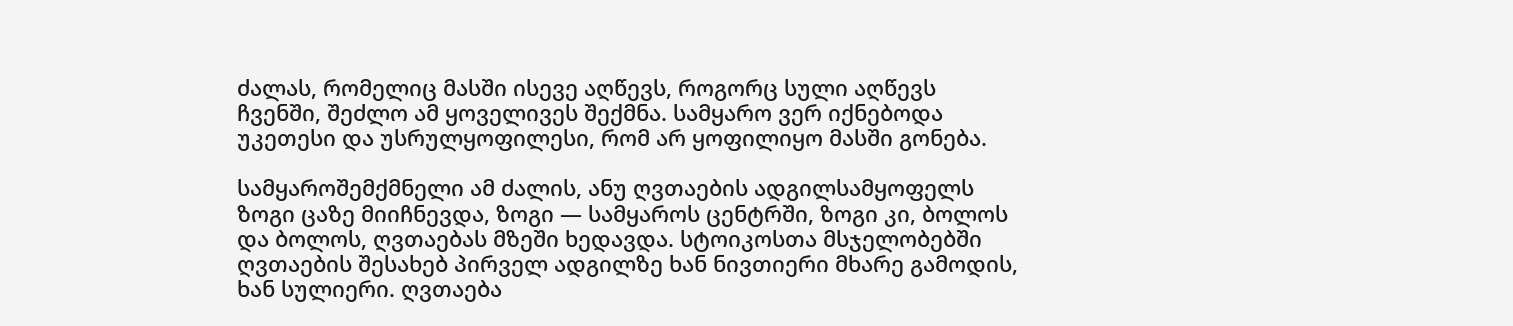ძალას, რომელიც მასში ისევე აღწევს, როგორც სული აღწევს ჩვენში, შეძლო ამ ყოველივეს შექმნა. სამყარო ვერ იქნებოდა უკეთესი და უსრულყოფილესი, რომ არ ყოფილიყო მასში გონება.

სამყაროშემქმნელი ამ ძალის, ანუ ღვთაების ადგილსამყოფელს ზოგი ცაზე მიიჩნევდა, ზოგი — სამყაროს ცენტრში, ზოგი კი, ბოლოს და ბოლოს, ღვთაებას მზეში ხედავდა. სტოიკოსთა მსჯელობებში ღვთაების შესახებ პირველ ადგილზე ხან ნივთიერი მხარე გამოდის, ხან სულიერი. ღვთაება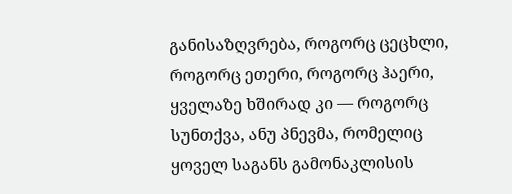განისაზღვრება, როგორც ცეცხლი, როგორც ეთერი, როგორც ჰაერი, ყველაზე ხშირად კი — როგორც სუნთქვა, ანუ პნევმა, რომელიც ყოველ საგანს გამონაკლისის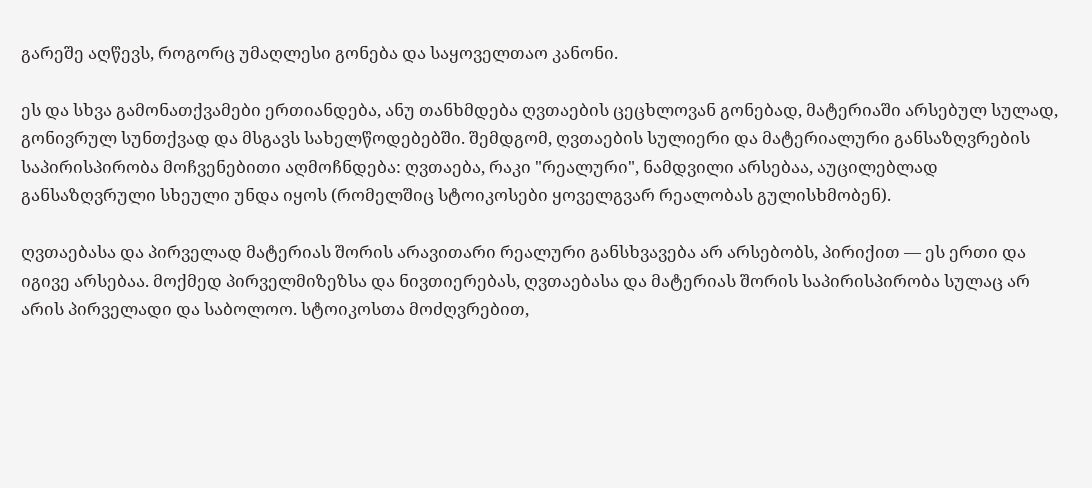გარეშე აღწევს, როგორც უმაღლესი გონება და საყოველთაო კანონი.

ეს და სხვა გამონათქვამები ერთიანდება, ანუ თანხმდება ღვთაების ცეცხლოვან გონებად, მატერიაში არსებულ სულად, გონივრულ სუნთქვად და მსგავს სახელწოდებებში. შემდგომ, ღვთაების სულიერი და მატერიალური განსაზღვრების საპირისპირობა მოჩვენებითი აღმოჩნდება: ღვთაება, რაკი "რეალური", ნამდვილი არსებაა, აუცილებლად განსაზღვრული სხეული უნდა იყოს (რომელშიც სტოიკოსები ყოველგვარ რეალობას გულისხმობენ).

ღვთაებასა და პირველად მატერიას შორის არავითარი რეალური განსხვავება არ არსებობს, პირიქით — ეს ერთი და იგივე არსებაა. მოქმედ პირველმიზეზსა და ნივთიერებას, ღვთაებასა და მატერიას შორის საპირისპირობა სულაც არ არის პირველადი და საბოლოო. სტოიკოსთა მოძღვრებით,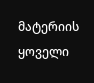მატერიის ყოველი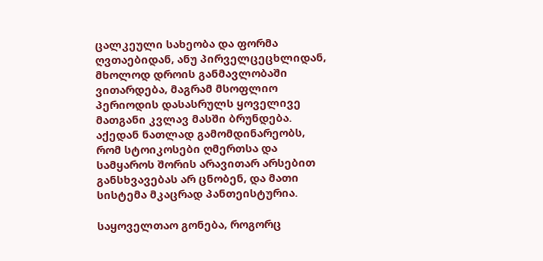ცალკეული სახეობა და ფორმა ღვთაებიდან, ანუ პირველცეცხლიდან, მხოლოდ დროის განმავლობაში ვითარდება, მაგრამ მსოფლიო პერიოდის დასასრულს ყოველივე მათგანი კვლავ მასში ბრუნდება. აქედან ნათლად გამომდინარეობს, რომ სტოიკოსები ღმერთსა და სამყაროს შორის არავითარ არსებით განსხვავებას არ ცნობენ, და მათი სისტემა მკაცრად პანთეისტურია.

საყოველთაო გონება, როგორც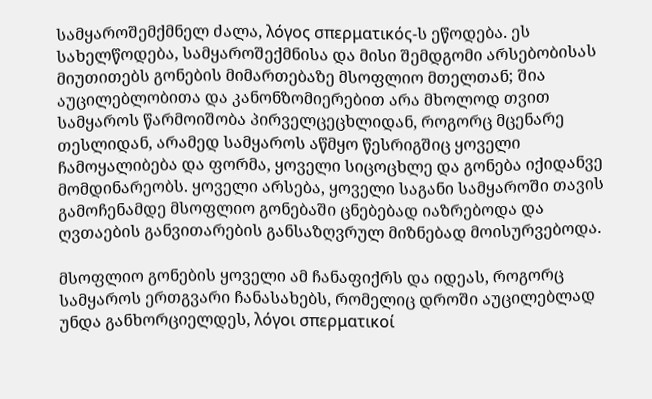სამყაროშემქმნელ ძალა, λόγος σπερματικός-ს ეწოდება. ეს სახელწოდება, სამყაროშექმნისა და მისი შემდგომი არსებობისას მიუთითებს გონების მიმართებაზე მსოფლიო მთელთან; შია აუცილებლობითა და კანონზომიერებით არა მხოლოდ თვით სამყაროს წარმოიშობა პირველცეცხლიდან, როგორც მცენარე თესლიდან, არამედ სამყაროს აწმყო წესრიგშიც ყოველი ჩამოყალიბება და ფორმა, ყოველი სიცოცხლე და გონება იქიდანვე მომდინარეობს. ყოველი არსება, ყოველი საგანი სამყაროში თავის გამოჩენამდე მსოფლიო გონებაში ცნებებად იაზრებოდა და ღვთაების განვითარების განსაზღვრულ მიზნებად მოისურვებოდა.

მსოფლიო გონების ყოველი ამ ჩანაფიქრს და იდეას, როგორც სამყაროს ერთგვარი ჩანასახებს, რომელიც დროში აუცილებლად უნდა განხორციელდეს, λόγοι σπερματικοί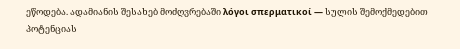ეწოდება. ადამიანის შესახებ მოძღვრებაში λόγοι σπερματικοί — სულის შემოქმედებით პოტენციას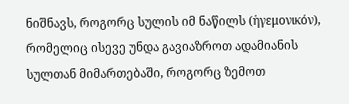ნიშნავს, როგორც სულის იმ ნაწილს (ἡγεμονικόν), რომელიც ისევე უნდა გავიაზროთ ადამიანის სულთან მიმართებაში, როგორც ზემოთ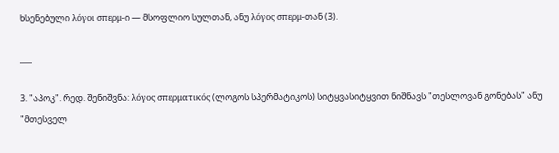ხსენებული λόγοι σπερμ-ი — მსოფლიო სულთან, ანუ λόγος σπερμ-თან (3).

___

3. "აპოკ". რედ. შენიშვნა: λόγος σπερματικός (ლოგოს სპერმატიკოს) სიტყვასიტყვით ნიშნავს "თესლოვან გონებას" ანუ "მთესველ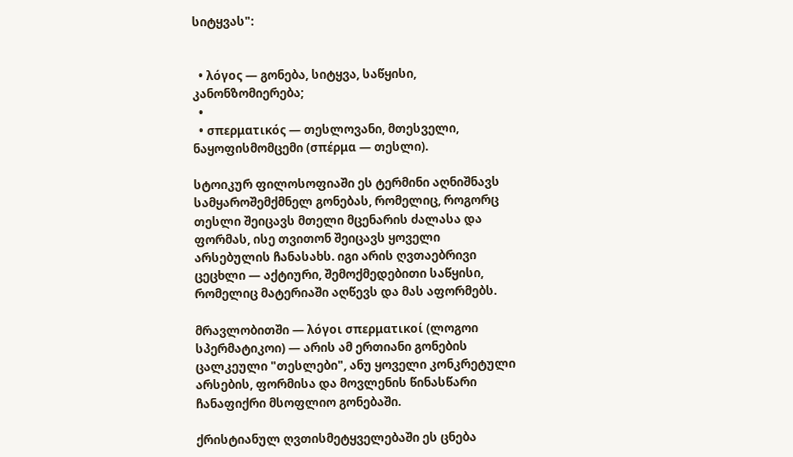სიტყვას":


  • λόγος — გონება, სიტყვა, საწყისი,      კანონზომიერება;
  •
  • σπερματικός — თესლოვანი, მთესველი,      ნაყოფისმომცემი (σπέρμα — თესლი).

სტოიკურ ფილოსოფიაში ეს ტერმინი აღნიშნავს სამყაროშემქმნელ გონებას, რომელიც, როგორც თესლი შეიცავს მთელი მცენარის ძალასა და ფორმას, ისე თვითონ შეიცავს ყოველი არსებულის ჩანასახს. იგი არის ღვთაებრივი ცეცხლი — აქტიური, შემოქმედებითი საწყისი, რომელიც მატერიაში აღწევს და მას აფორმებს.

მრავლობითში — λόγοι σπερματικοί (ლოგოი სპერმატიკოი) — არის ამ ერთიანი გონების ცალკეული "თესლები", ანუ ყოველი კონკრეტული არსების, ფორმისა და მოვლენის წინასწარი ჩანაფიქრი მსოფლიო გონებაში.

ქრისტიანულ ღვთისმეტყველებაში ეს ცნება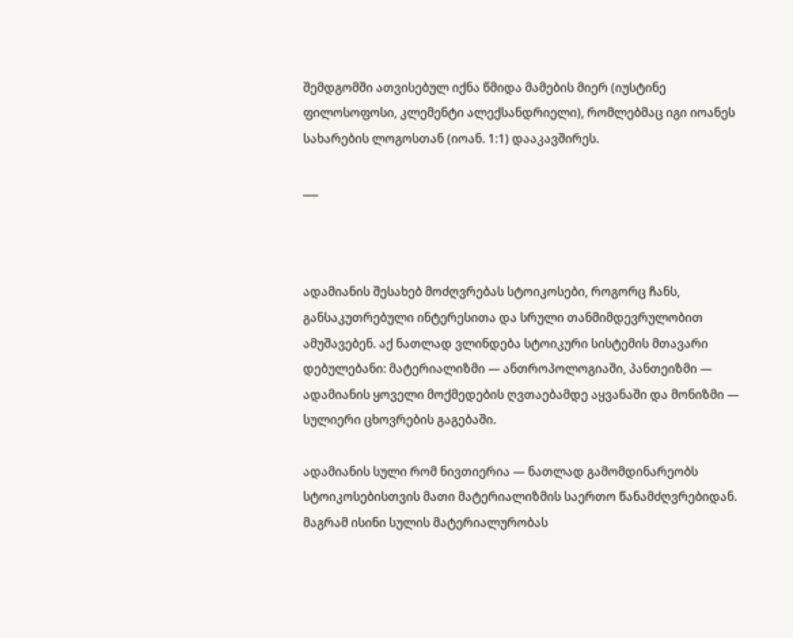შემდგომში ათვისებულ იქნა წმიდა მამების მიერ (იუსტინე ფილოსოფოსი, კლემენტი ალექსანდრიელი), რომლებმაც იგი იოანეს სახარების ლოგოსთან (იოან. 1:1) დააკავშირეს.

___



ადამიანის შესახებ მოძღვრებას სტოიკოსები, როგორც ჩანს, განსაკუთრებული ინტერესითა და სრული თანმიმდევრულობით ამუშავებენ. აქ ნათლად ვლინდება სტოიკური სისტემის მთავარი დებულებანი: მატერიალიზმი — ანთროპოლოგიაში, პანთეიზმი — ადამიანის ყოველი მოქმედების ღვთაებამდე აყვანაში და მონიზმი — სულიერი ცხოვრების გაგებაში.

ადამიანის სული რომ ნივთიერია — ნათლად გამომდინარეობს სტოიკოსებისთვის მათი მატერიალიზმის საერთო წანამძღვრებიდან. მაგრამ ისინი სულის მატერიალურობას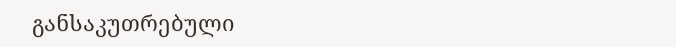განსაკუთრებული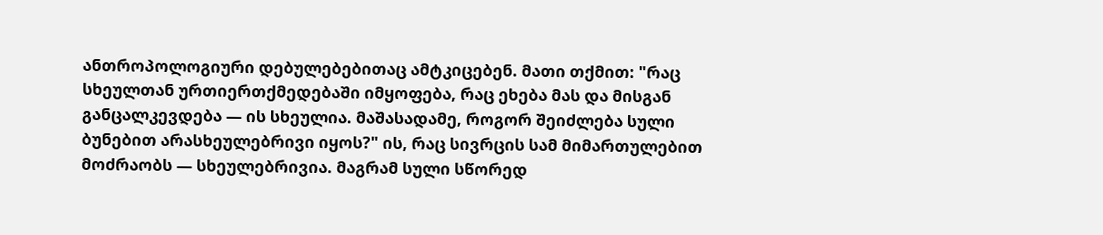ანთროპოლოგიური დებულებებითაც ამტკიცებენ. მათი თქმით: "რაც სხეულთან ურთიერთქმედებაში იმყოფება, რაც ეხება მას და მისგან განცალკევდება — ის სხეულია. მაშასადამე, როგორ შეიძლება სული ბუნებით არასხეულებრივი იყოს?" ის, რაც სივრცის სამ მიმართულებით მოძრაობს — სხეულებრივია. მაგრამ სული სწორედ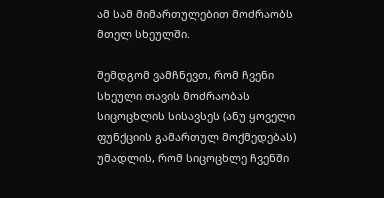ამ სამ მიმართულებით მოძრაობს მთელ სხეულში.

შემდგომ ვამჩნევთ, რომ ჩვენი სხეული თავის მოძრაობას სიცოცხლის სისავსეს (ანუ ყოველი ფუნქციის გამართულ მოქმედებას) უმადლის, რომ სიცოცხლე ჩვენში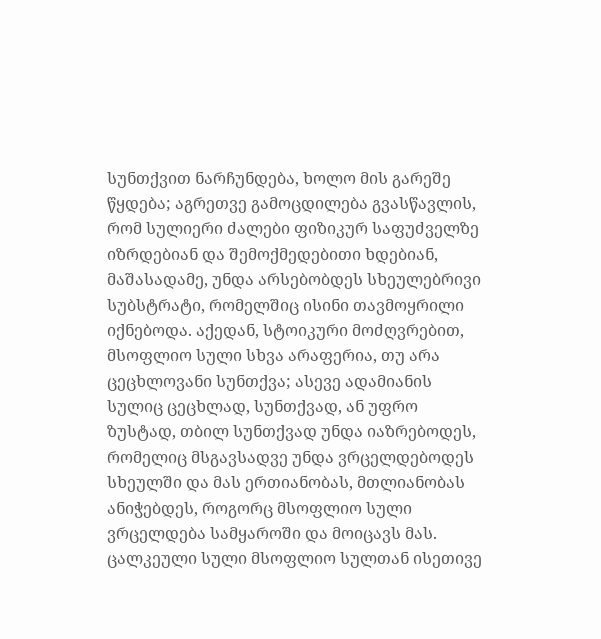სუნთქვით ნარჩუნდება, ხოლო მის გარეშე წყდება; აგრეთვე გამოცდილება გვასწავლის, რომ სულიერი ძალები ფიზიკურ საფუძველზე იზრდებიან და შემოქმედებითი ხდებიან, მაშასადამე, უნდა არსებობდეს სხეულებრივი სუბსტრატი, რომელშიც ისინი თავმოყრილი იქნებოდა. აქედან, სტოიკური მოძღვრებით, მსოფლიო სული სხვა არაფერია, თუ არა ცეცხლოვანი სუნთქვა; ასევე ადამიანის სულიც ცეცხლად, სუნთქვად, ან უფრო ზუსტად, თბილ სუნთქვად უნდა იაზრებოდეს, რომელიც მსგავსადვე უნდა ვრცელდებოდეს სხეულში და მას ერთიანობას, მთლიანობას ანიჭებდეს, როგორც მსოფლიო სული ვრცელდება სამყაროში და მოიცავს მას. ცალკეული სული მსოფლიო სულთან ისეთივე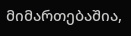მიმართებაშია,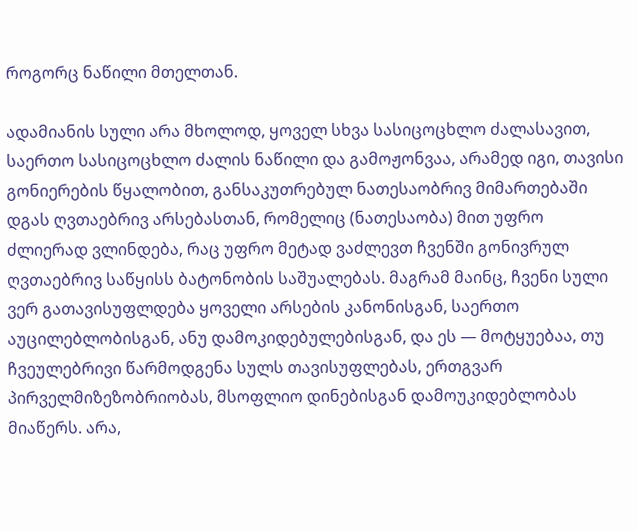როგორც ნაწილი მთელთან.

ადამიანის სული არა მხოლოდ, ყოველ სხვა სასიცოცხლო ძალასავით, საერთო სასიცოცხლო ძალის ნაწილი და გამოჟონვაა, არამედ იგი, თავისი გონიერების წყალობით, განსაკუთრებულ ნათესაობრივ მიმართებაში დგას ღვთაებრივ არსებასთან, რომელიც (ნათესაობა) მით უფრო ძლიერად ვლინდება, რაც უფრო მეტად ვაძლევთ ჩვენში გონივრულ ღვთაებრივ საწყისს ბატონობის საშუალებას. მაგრამ მაინც, ჩვენი სული ვერ გათავისუფლდება ყოველი არსების კანონისგან, საერთო აუცილებლობისგან, ანუ დამოკიდებულებისგან, და ეს — მოტყუებაა, თუ ჩვეულებრივი წარმოდგენა სულს თავისუფლებას, ერთგვარ პირველმიზეზობრიობას, მსოფლიო დინებისგან დამოუკიდებლობას მიაწერს. არა,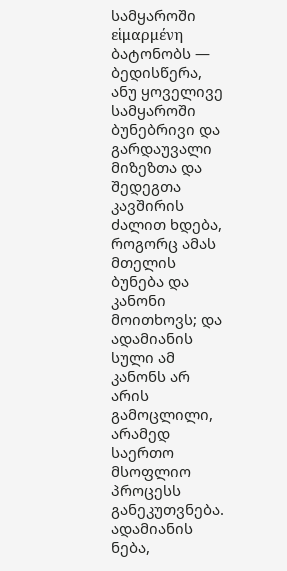სამყაროში εἱμαρμένη ბატონობს — ბედისწერა, ანუ ყოველივე სამყაროში ბუნებრივი და გარდაუვალი მიზეზთა და შედეგთა კავშირის ძალით ხდება, როგორც ამას მთელის ბუნება და კანონი მოითხოვს; და ადამიანის სული ამ კანონს არ არის გამოცლილი, არამედ საერთო მსოფლიო პროცესს განეკუთვნება. ადამიანის ნება,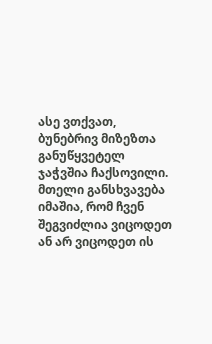ასე ვთქვათ, ბუნებრივ მიზეზთა განუწყვეტელ ჯაჭვშია ჩაქსოვილი. მთელი განსხვავება იმაშია, რომ ჩვენ შეგვიძლია ვიცოდეთ ან არ ვიცოდეთ ის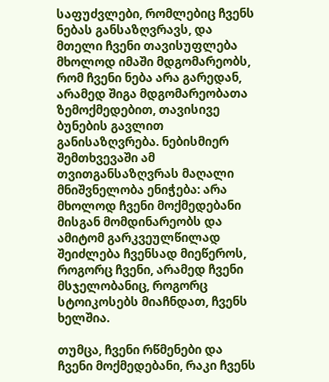საფუძვლები, რომლებიც ჩვენს ნებას განსაზღვრავს, და მთელი ჩვენი თავისუფლება მხოლოდ იმაში მდგომარეობს, რომ ჩვენი ნება არა გარედან, არამედ შიგა მდგომარეობათა ზემოქმედებით, თავისივე ბუნების გავლით განისაზღვრება. ნებისმიერ შემთხვევაში ამ თვითგანსაზღვრას მაღალი მნიშვნელობა ენიჭება: არა მხოლოდ ჩვენი მოქმედებანი მისგან მომდინარეობს და ამიტომ გარკვეულწილად შეიძლება ჩვენსად მიეწეროს, როგორც ჩვენი, არამედ ჩვენი მსჯელობანიც, როგორც სტოიკოსებს მიაჩნდათ, ჩვენს ხელშია.

თუმცა, ჩვენი რწმენები და ჩვენი მოქმედებანი, რაკი ჩვენს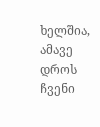ხელშია, ამავე დროს ჩვენი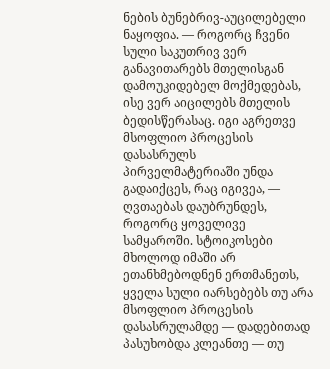ნების ბუნებრივ-აუცილებელი ნაყოფია. — როგორც ჩვენი სული საკუთრივ ვერ განავითარებს მთელისგან დამოუკიდებელ მოქმედებას, ისე ვერ აიცილებს მთელის ბედისწერასაც. იგი აგრეთვე მსოფლიო პროცესის დასასრულს პირველმატერიაში უნდა გადაიქცეს, რაც იგივეა, — ღვთაებას დაუბრუნდეს, როგორც ყოველივე სამყაროში. სტოიკოსები მხოლოდ იმაში არ ეთანხმებოდნენ ერთმანეთს, ყველა სული იარსებებს თუ არა მსოფლიო პროცესის დასასრულამდე — დადებითად პასუხობდა კლეანთე — თუ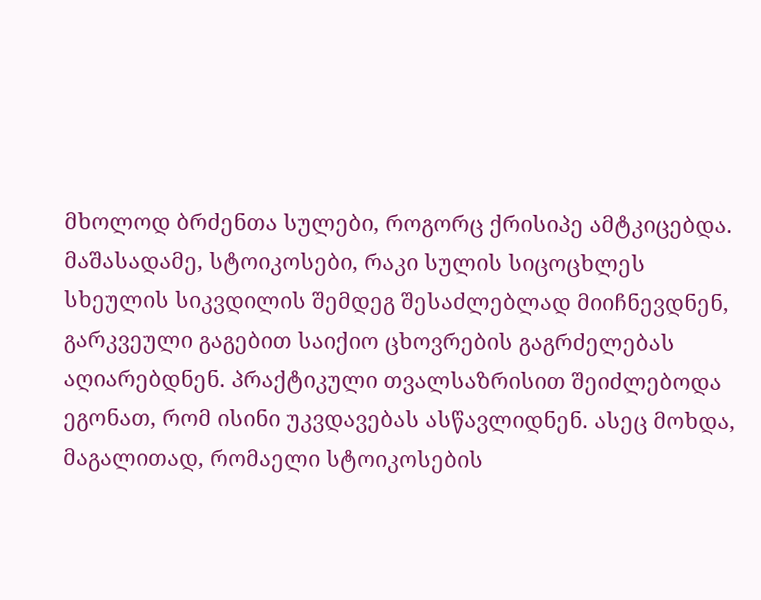მხოლოდ ბრძენთა სულები, როგორც ქრისიპე ამტკიცებდა. მაშასადამე, სტოიკოსები, რაკი სულის სიცოცხლეს სხეულის სიკვდილის შემდეგ შესაძლებლად მიიჩნევდნენ, გარკვეული გაგებით საიქიო ცხოვრების გაგრძელებას აღიარებდნენ. პრაქტიკული თვალსაზრისით შეიძლებოდა ეგონათ, რომ ისინი უკვდავებას ასწავლიდნენ. ასეც მოხდა, მაგალითად, რომაელი სტოიკოსების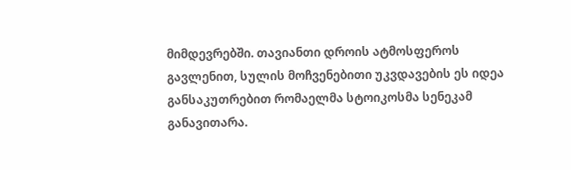მიმდევრებში. თავიანთი დროის ატმოსფეროს გავლენით, სულის მოჩვენებითი უკვდავების ეს იდეა განსაკუთრებით რომაელმა სტოიკოსმა სენეკამ განავითარა.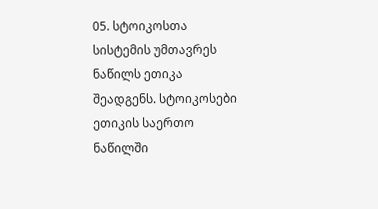05. სტოიკოსთა სისტემის უმთავრეს ნაწილს ეთიკა შეადგენს. სტოიკოსები ეთიკის საერთო ნაწილში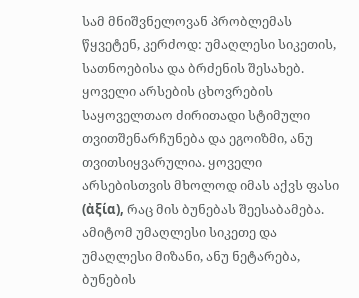სამ მნიშვნელოვან პრობლემას წყვეტენ, კერძოდ: უმაღლესი სიკეთის, სათნოებისა და ბრძენის შესახებ. ყოველი არსების ცხოვრების საყოველთაო ძირითადი სტიმული თვითშენარჩუნება და ეგოიზმი, ანუ თვითსიყვარულია. ყოველი არსებისთვის მხოლოდ იმას აქვს ფასი (ἀξία), რაც მის ბუნებას შეესაბამება. ამიტომ უმაღლესი სიკეთე და უმაღლესი მიზანი, ანუ ნეტარება, ბუნების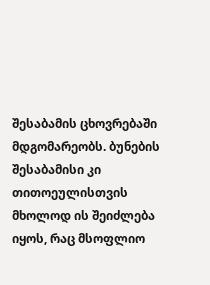შესაბამის ცხოვრებაში მდგომარეობს. ბუნების შესაბამისი კი თითოეულისთვის მხოლოდ ის შეიძლება იყოს, რაც მსოფლიო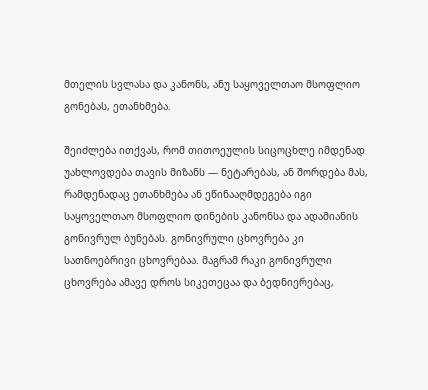მთელის სვლასა და კანონს, ანუ საყოველთაო მსოფლიო გონებას, ეთანხმება.

შეიძლება ითქვას, რომ თითოეულის სიცოცხლე იმდენად უახლოვდება თავის მიზანს — ნეტარებას, ან შორდება მას, რამდენადაც ეთანხმება ან ეწინააღმდეგება იგი საყოველთაო მსოფლიო დინების კანონსა და ადამიანის გონივრულ ბუნებას. გონივრული ცხოვრება კი სათნოებრივი ცხოვრებაა. მაგრამ რაკი გონივრული ცხოვრება ამავე დროს სიკეთეცაა და ბედნიერებაც,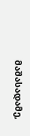მაშასადამე,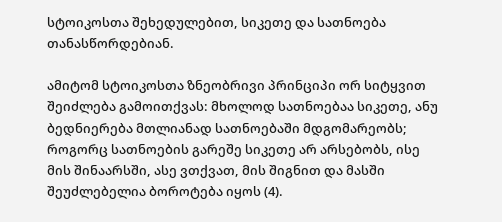სტოიკოსთა შეხედულებით, სიკეთე და სათნოება თანასწორდებიან.

ამიტომ სტოიკოსთა ზნეობრივი პრინციპი ორ სიტყვით შეიძლება გამოითქვას: მხოლოდ სათნოებაა სიკეთე, ანუ ბედნიერება მთლიანად სათნოებაში მდგომარეობს; როგორც სათნოების გარეშე სიკეთე არ არსებობს, ისე მის შინაარსში, ასე ვთქვათ, მის შიგნით და მასში შეუძლებელია ბოროტება იყოს (4).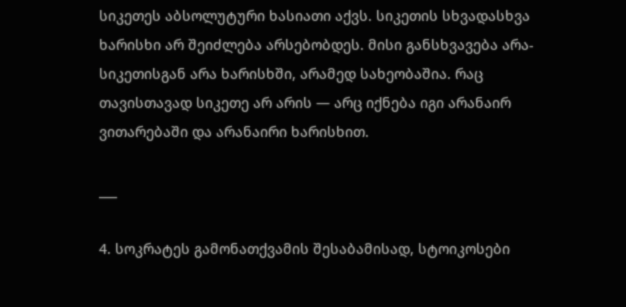სიკეთეს აბსოლუტური ხასიათი აქვს. სიკეთის სხვადასხვა ხარისხი არ შეიძლება არსებობდეს. მისი განსხვავება არა-სიკეთისგან არა ხარისხში, არამედ სახეობაშია. რაც თავისთავად სიკეთე არ არის — არც იქნება იგი არანაირ ვითარებაში და არანაირი ხარისხით.

___

4. სოკრატეს გამონათქვამის შესაბამისად, სტოიკოსები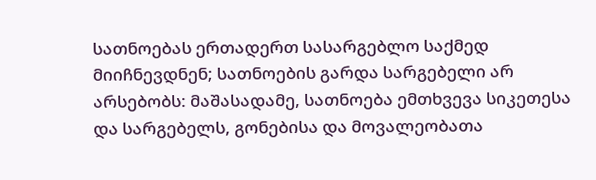სათნოებას ერთადერთ სასარგებლო საქმედ მიიჩნევდნენ; სათნოების გარდა სარგებელი არ არსებობს: მაშასადამე, სათნოება ემთხვევა სიკეთესა და სარგებელს, გონებისა და მოვალეობათა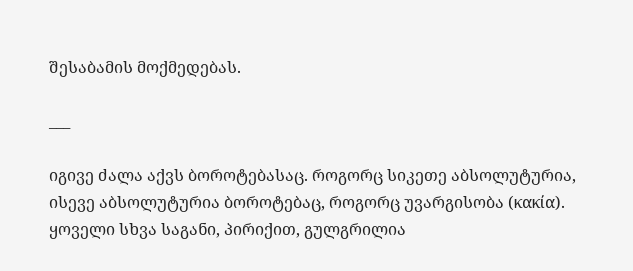შესაბამის მოქმედებას.

___

იგივე ძალა აქვს ბოროტებასაც. როგორც სიკეთე აბსოლუტურია, ისევე აბსოლუტურია ბოროტებაც, როგორც უვარგისობა (κακία). ყოველი სხვა საგანი, პირიქით, გულგრილია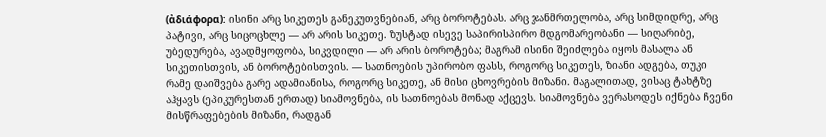(ἀδιάφορα): ისინი არც სიკეთეს განეკუთვნებიან, არც ბოროტებას. არც ჯანმრთელობა, არც სიმდიდრე, არც პატივი, არც სიცოცხლე — არ არის სიკეთე. ზუსტად ისევე საპირისპირო მდგომარეობანი — სიღარიბე, უბედურება, ავადმყოფობა, სიკვდილი — არ არის ბოროტება; მაგრამ ისინი შეიძლება იყოს მასალა ან სიკეთისთვის, ან ბოროტებისთვის. — სათნოების უპირობო ფასს, როგორც სიკეთეს, ზიანი ადგება, თუკი რამე დაიშვება გარე ადამიანისა, როგორც სიკეთე, ან მისი ცხოვრების მიზანი. მაგალითად, ვისაც ტახტზე აჰყავს (ეპიკურესთან ერთად) სიამოვნება, ის სათნოებას მონად აქცევს. სიამოვნება ვერასოდეს იქნება ჩვენი მისწრაფებების მიზანი, რადგან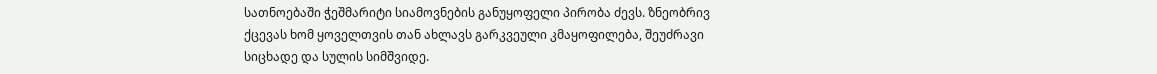სათნოებაში ჭეშმარიტი სიამოვნების განუყოფელი პირობა ძევს. ზნეობრივ ქცევას ხომ ყოველთვის თან ახლავს გარკვეული კმაყოფილება, შეუძრავი სიცხადე და სულის სიმშვიდე.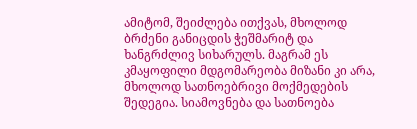ამიტომ, შეიძლება ითქვას, მხოლოდ ბრძენი განიცდის ჭეშმარიტ და ხანგრძლივ სიხარულს. მაგრამ ეს კმაყოფილი მდგომარეობა მიზანი კი არა, მხოლოდ სათნოებრივი მოქმედების შედეგია. სიამოვნება და სათნოება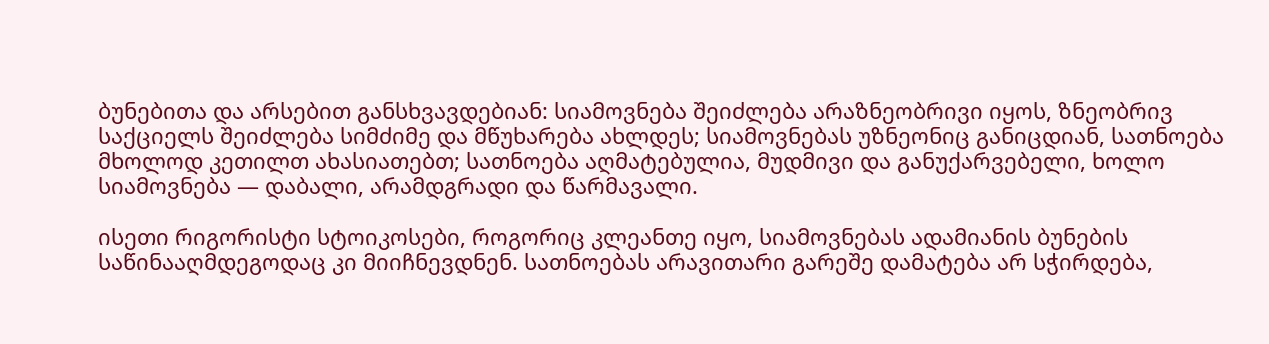ბუნებითა და არსებით განსხვავდებიან: სიამოვნება შეიძლება არაზნეობრივი იყოს, ზნეობრივ საქციელს შეიძლება სიმძიმე და მწუხარება ახლდეს; სიამოვნებას უზნეონიც განიცდიან, სათნოება მხოლოდ კეთილთ ახასიათებთ; სათნოება აღმატებულია, მუდმივი და განუქარვებელი, ხოლო სიამოვნება — დაბალი, არამდგრადი და წარმავალი.

ისეთი რიგორისტი სტოიკოსები, როგორიც კლეანთე იყო, სიამოვნებას ადამიანის ბუნების საწინააღმდეგოდაც კი მიიჩნევდნენ. სათნოებას არავითარი გარეშე დამატება არ სჭირდება,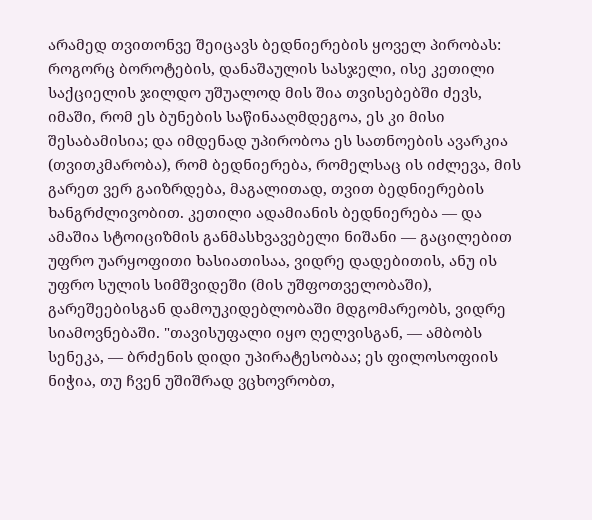არამედ თვითონვე შეიცავს ბედნიერების ყოველ პირობას: როგორც ბოროტების, დანაშაულის სასჯელი, ისე კეთილი საქციელის ჯილდო უშუალოდ მის შია თვისებებში ძევს, იმაში, რომ ეს ბუნების საწინააღმდეგოა, ეს კი მისი შესაბამისია; და იმდენად უპირობოა ეს სათნოების ავარკია (თვითკმარობა), რომ ბედნიერება, რომელსაც ის იძლევა, მის გარეთ ვერ გაიზრდება, მაგალითად, თვით ბედნიერების ხანგრძლივობით. კეთილი ადამიანის ბედნიერება — და ამაშია სტოიციზმის განმასხვავებელი ნიშანი — გაცილებით უფრო უარყოფითი ხასიათისაა, ვიდრე დადებითის, ანუ ის უფრო სულის სიმშვიდეში (მის უშფოთველობაში), გარეშეებისგან დამოუკიდებლობაში მდგომარეობს, ვიდრე სიამოვნებაში. "თავისუფალი იყო ღელვისგან, — ამბობს სენეკა, — ბრძენის დიდი უპირატესობაა; ეს ფილოსოფიის ნიჭია, თუ ჩვენ უშიშრად ვცხოვრობთ,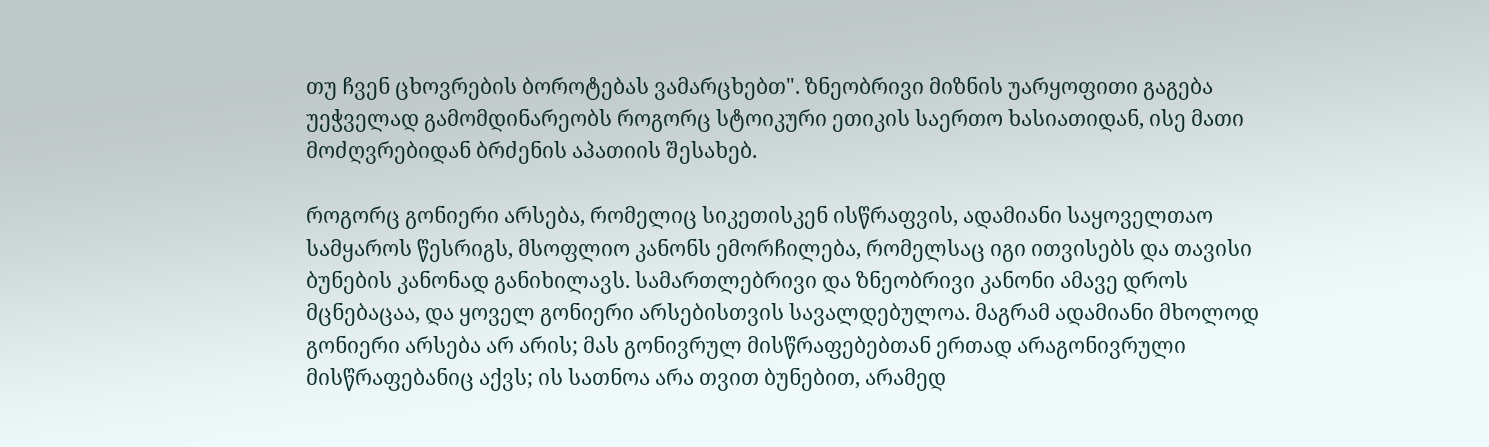თუ ჩვენ ცხოვრების ბოროტებას ვამარცხებთ". ზნეობრივი მიზნის უარყოფითი გაგება უეჭველად გამომდინარეობს როგორც სტოიკური ეთიკის საერთო ხასიათიდან, ისე მათი მოძღვრებიდან ბრძენის აპათიის შესახებ.

როგორც გონიერი არსება, რომელიც სიკეთისკენ ისწრაფვის, ადამიანი საყოველთაო სამყაროს წესრიგს, მსოფლიო კანონს ემორჩილება, რომელსაც იგი ითვისებს და თავისი ბუნების კანონად განიხილავს. სამართლებრივი და ზნეობრივი კანონი ამავე დროს მცნებაცაა, და ყოველ გონიერი არსებისთვის სავალდებულოა. მაგრამ ადამიანი მხოლოდ გონიერი არსება არ არის; მას გონივრულ მისწრაფებებთან ერთად არაგონივრული მისწრაფებანიც აქვს; ის სათნოა არა თვით ბუნებით, არამედ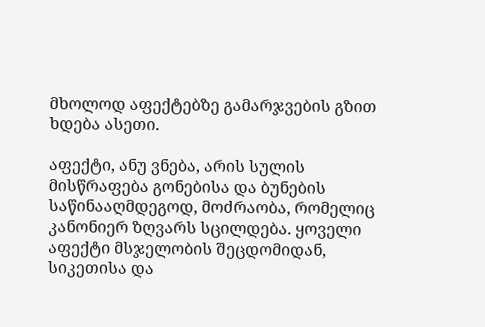მხოლოდ აფექტებზე გამარჯვების გზით ხდება ასეთი.

აფექტი, ანუ ვნება, არის სულის მისწრაფება გონებისა და ბუნების საწინააღმდეგოდ, მოძრაობა, რომელიც კანონიერ ზღვარს სცილდება. ყოველი აფექტი მსჯელობის შეცდომიდან, სიკეთისა და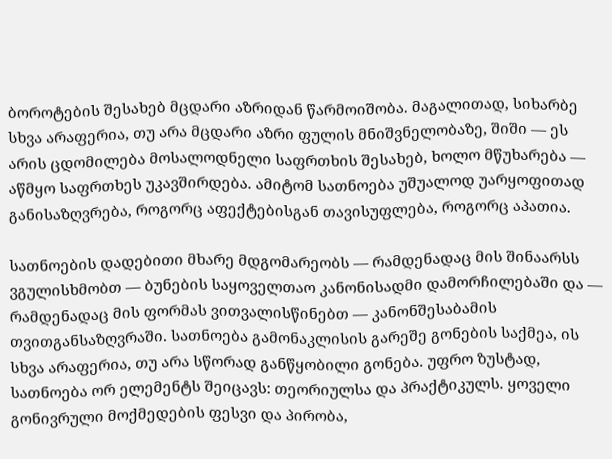ბოროტების შესახებ მცდარი აზრიდან წარმოიშობა. მაგალითად, სიხარბე სხვა არაფერია, თუ არა მცდარი აზრი ფულის მნიშვნელობაზე, შიში — ეს არის ცდომილება მოსალოდნელი საფრთხის შესახებ, ხოლო მწუხარება — აწმყო საფრთხეს უკავშირდება. ამიტომ სათნოება უშუალოდ უარყოფითად განისაზღვრება, როგორც აფექტებისგან თავისუფლება, როგორც აპათია.

სათნოების დადებითი მხარე მდგომარეობს — რამდენადაც მის შინაარსს ვგულისხმობთ — ბუნების საყოველთაო კანონისადმი დამორჩილებაში და — რამდენადაც მის ფორმას ვითვალისწინებთ — კანონშესაბამის თვითგანსაზღვრაში. სათნოება გამონაკლისის გარეშე გონების საქმეა, ის სხვა არაფერია, თუ არა სწორად განწყობილი გონება. უფრო ზუსტად, სათნოება ორ ელემენტს შეიცავს: თეორიულსა და პრაქტიკულს. ყოველი გონივრული მოქმედების ფესვი და პირობა,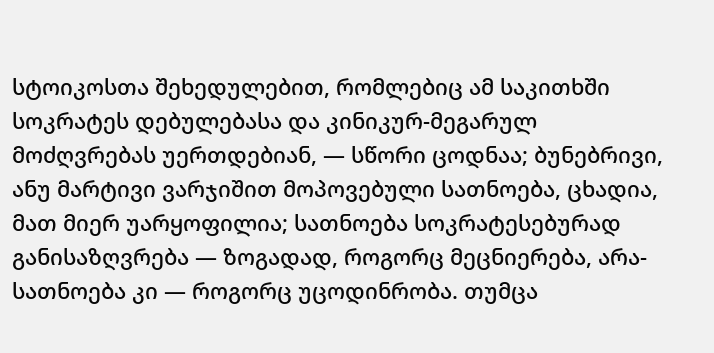სტოიკოსთა შეხედულებით, რომლებიც ამ საკითხში სოკრატეს დებულებასა და კინიკურ-მეგარულ მოძღვრებას უერთდებიან, — სწორი ცოდნაა; ბუნებრივი, ანუ მარტივი ვარჯიშით მოპოვებული სათნოება, ცხადია, მათ მიერ უარყოფილია; სათნოება სოკრატესებურად განისაზღვრება — ზოგადად, როგორც მეცნიერება, არა-სათნოება კი — როგორც უცოდინრობა. თუმცა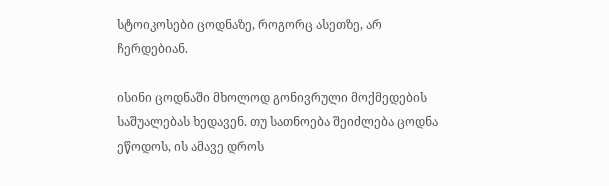სტოიკოსები ცოდნაზე, როგორც ასეთზე, არ ჩერდებიან.

ისინი ცოდნაში მხოლოდ გონივრული მოქმედების საშუალებას ხედავენ. თუ სათნოება შეიძლება ცოდნა ეწოდოს, ის ამავე დროს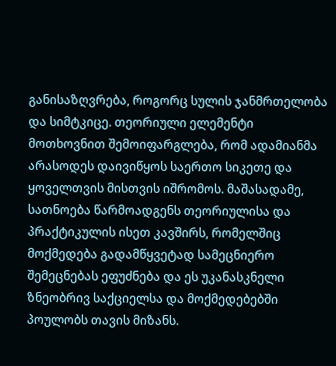განისაზღვრება, როგორც სულის ჯანმრთელობა და სიმტკიცე. თეორიული ელემენტი მოთხოვნით შემოიფარგლება, რომ ადამიანმა არასოდეს დაივიწყოს საერთო სიკეთე და ყოველთვის მისთვის იშრომოს. მაშასადამე, სათნოება წარმოადგენს თეორიულისა და პრაქტიკულის ისეთ კავშირს, რომელშიც მოქმედება გადამწყვეტად სამეცნიერო შემეცნებას ეფუძნება და ეს უკანასკნელი ზნეობრივ საქციელსა და მოქმედებებში პოულობს თავის მიზანს.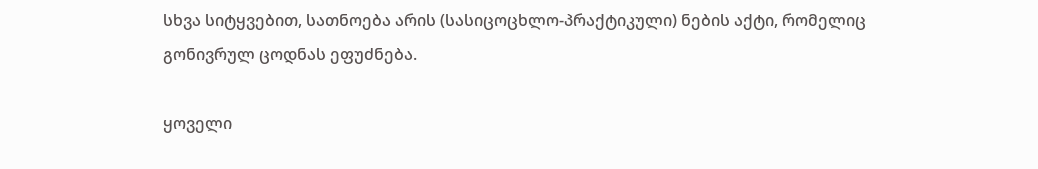სხვა სიტყვებით, სათნოება არის (სასიცოცხლო-პრაქტიკული) ნების აქტი, რომელიც გონივრულ ცოდნას ეფუძნება.

ყოველი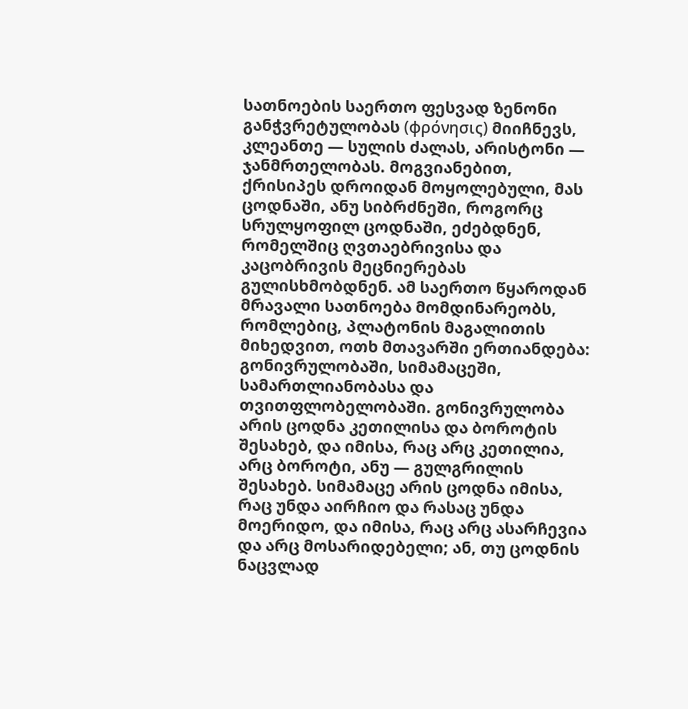სათნოების საერთო ფესვად ზენონი განჭვრეტულობას (φρόνησις) მიიჩნევს, კლეანთე — სულის ძალას, არისტონი — ჯანმრთელობას. მოგვიანებით, ქრისიპეს დროიდან მოყოლებული, მას ცოდნაში, ანუ სიბრძნეში, როგორც სრულყოფილ ცოდნაში, ეძებდნენ, რომელშიც ღვთაებრივისა და კაცობრივის მეცნიერებას გულისხმობდნენ. ამ საერთო წყაროდან მრავალი სათნოება მომდინარეობს, რომლებიც, პლატონის მაგალითის მიხედვით, ოთხ მთავარში ერთიანდება: გონივრულობაში, სიმამაცეში, სამართლიანობასა და თვითფლობელობაში. გონივრულობა არის ცოდნა კეთილისა და ბოროტის შესახებ, და იმისა, რაც არც კეთილია, არც ბოროტი, ანუ — გულგრილის შესახებ. სიმამაცე არის ცოდნა იმისა, რაც უნდა აირჩიო და რასაც უნდა მოერიდო, და იმისა, რაც არც ასარჩევია და არც მოსარიდებელი; ან, თუ ცოდნის ნაცვლად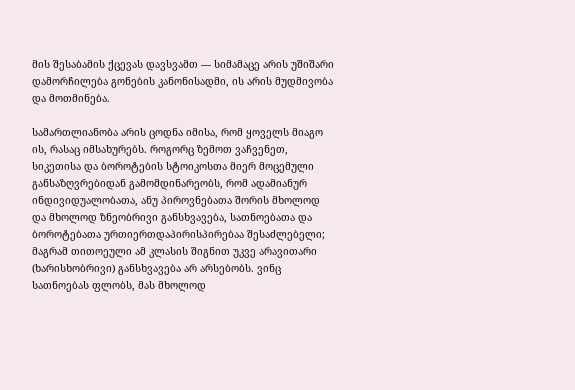მის შესაბამის ქცევას დავსვამთ — სიმამაცე არის უშიშარი დამორჩილება გონების კანონისადმი, ის არის მუდმივობა და მოთმინება.

სამართლიანობა არის ცოდნა იმისა, რომ ყოველს მიაგო ის, რასაც იმსახურებს. როგორც ზემოთ ვაჩვენეთ, სიკეთისა და ბოროტების სტოიკოსთა მიერ მოცემული განსაზღვრებიდან გამომდინარეობს, რომ ადამიანურ ინდივიდუალობათა, ანუ პიროვნებათა შორის მხოლოდ და მხოლოდ ზნეობრივი განსხვავება, სათნოებათა და ბოროტებათა ურთიერთდაპირისპირებაა შესაძლებელი; მაგრამ თითოეული ამ კლასის შიგნით უკვე არავითარი (ხარისხობრივი) განსხვავება არ არსებობს. ვინც სათნოებას ფლობს, მას მხოლოდ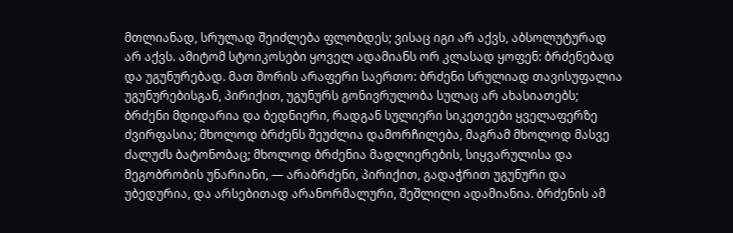მთლიანად, სრულად შეიძლება ფლობდეს; ვისაც იგი არ აქვს, აბსოლუტურად არ აქვს. ამიტომ სტოიკოსები ყოველ ადამიანს ორ კლასად ყოფენ: ბრძენებად და უგუნურებად. მათ შორის არაფერი საერთო: ბრძენი სრულიად თავისუფალია უგუნურებისგან, პირიქით, უგუნურს გონივრულობა სულაც არ ახასიათებს; ბრძენი მდიდარია და ბედნიერი, რადგან სულიერი სიკეთეები ყველაფერზე ძვირფასია; მხოლოდ ბრძენს შეუძლია დამორჩილება, მაგრამ მხოლოდ მასვე ძალუძს ბატონობაც; მხოლოდ ბრძენია მადლიერების, სიყვარულისა და მეგობრობის უნარიანი, — არაბრძენი, პირიქით, გადაჭრით უგუნური და უბედურია, და არსებითად არანორმალური, შეშლილი ადამიანია. ბრძენის ამ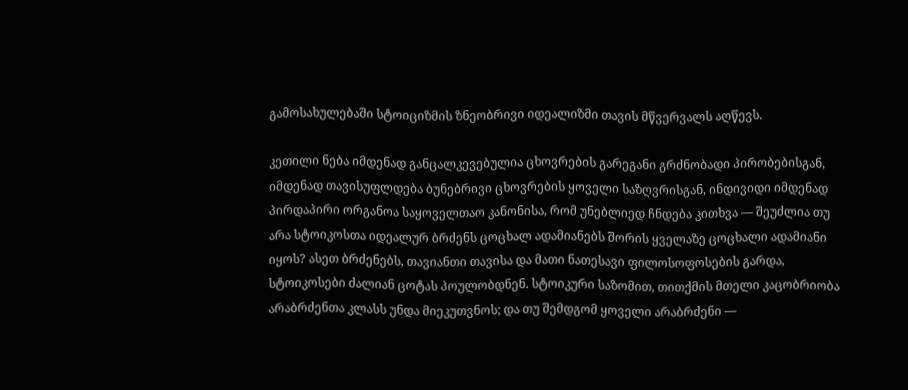გამოსახულებაში სტოიციზმის ზნეობრივი იდეალიზმი თავის მწვერვალს აღწევს.

კეთილი ნება იმდენად განცალკევებულია ცხოვრების გარეგანი გრძნობადი პირობებისგან, იმდენად თავისუფლდება ბუნებრივი ცხოვრების ყოველი საზღვრისგან, ინდივიდი იმდენად პირდაპირი ორგანოა საყოველთაო კანონისა, რომ უნებლიედ ჩნდება კითხვა — შეუძლია თუ არა სტოიკოსთა იდეალურ ბრძენს ცოცხალ ადამიანებს შორის ყველაზე ცოცხალი ადამიანი იყოს? ასეთ ბრძენებს, თავიანთი თავისა და მათი ნათესავი ფილოსოფოსების გარდა, სტოიკოსები ძალიან ცოტას პოულობდნენ. სტოიკური საზომით, თითქმის მთელი კაცობრიობა არაბრძენთა კლასს უნდა მიეკუთვნოს; და თუ შემდგომ ყოველი არაბრძენი —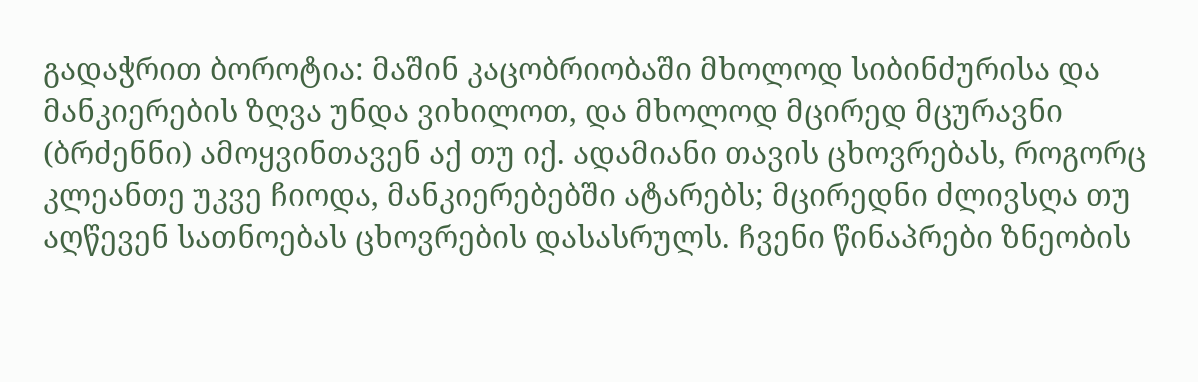გადაჭრით ბოროტია: მაშინ კაცობრიობაში მხოლოდ სიბინძურისა და მანკიერების ზღვა უნდა ვიხილოთ, და მხოლოდ მცირედ მცურავნი (ბრძენნი) ამოყვინთავენ აქ თუ იქ. ადამიანი თავის ცხოვრებას, როგორც კლეანთე უკვე ჩიოდა, მანკიერებებში ატარებს; მცირედნი ძლივსღა თუ აღწევენ სათნოებას ცხოვრების დასასრულს. ჩვენი წინაპრები ზნეობის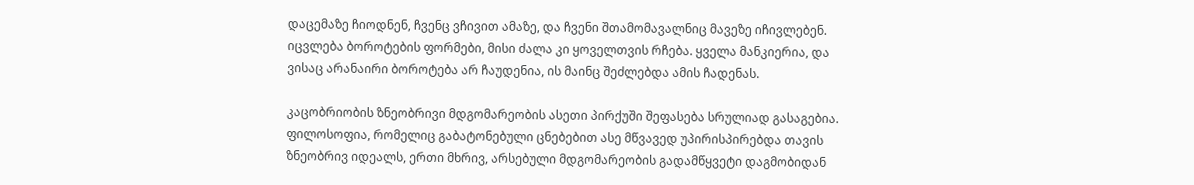დაცემაზე ჩიოდნენ, ჩვენც ვჩივით ამაზე, და ჩვენი შთამომავალნიც მავეზე იჩივლებენ. იცვლება ბოროტების ფორმები, მისი ძალა კი ყოველთვის რჩება. ყველა მანკიერია, და ვისაც არანაირი ბოროტება არ ჩაუდენია, ის მაინც შეძლებდა ამის ჩადენას.

კაცობრიობის ზნეობრივი მდგომარეობის ასეთი პირქუში შეფასება სრულიად გასაგებია. ფილოსოფია, რომელიც გაბატონებული ცნებებით ასე მწვავედ უპირისპირებდა თავის ზნეობრივ იდეალს, ერთი მხრივ, არსებული მდგომარეობის გადამწყვეტი დაგმობიდან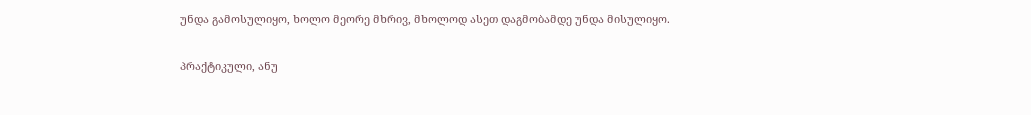უნდა გამოსულიყო, ხოლო მეორე მხრივ, მხოლოდ ასეთ დაგმობამდე უნდა მისულიყო.

პრაქტიკული, ანუ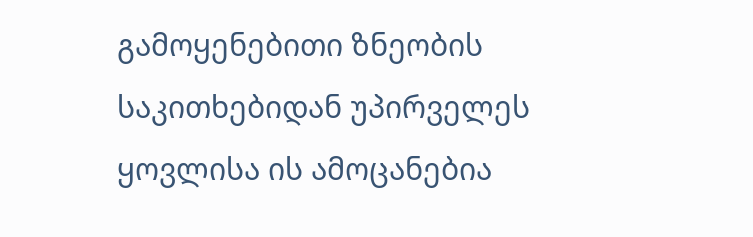გამოყენებითი ზნეობის საკითხებიდან უპირველეს ყოვლისა ის ამოცანებია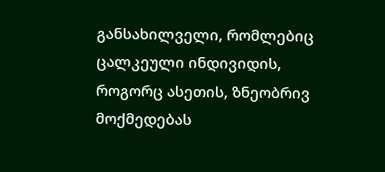განსახილველი, რომლებიც ცალკეული ინდივიდის, როგორც ასეთის, ზნეობრივ მოქმედებას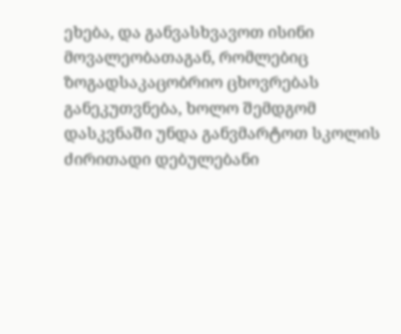ეხება, და განვასხვავოთ ისინი მოვალეობათაგან, რომლებიც ზოგადსაკაცობრიო ცხოვრებას განეკუთვნება, ხოლო შემდგომ დასკვნაში უნდა განვმარტოთ სკოლის ძირითადი დებულებანი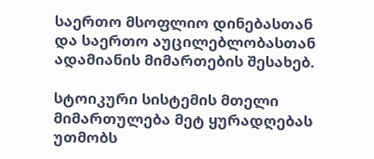საერთო მსოფლიო დინებასთან და საერთო აუცილებლობასთან ადამიანის მიმართების შესახებ.

სტოიკური სისტემის მთელი მიმართულება მეტ ყურადღებას უთმობს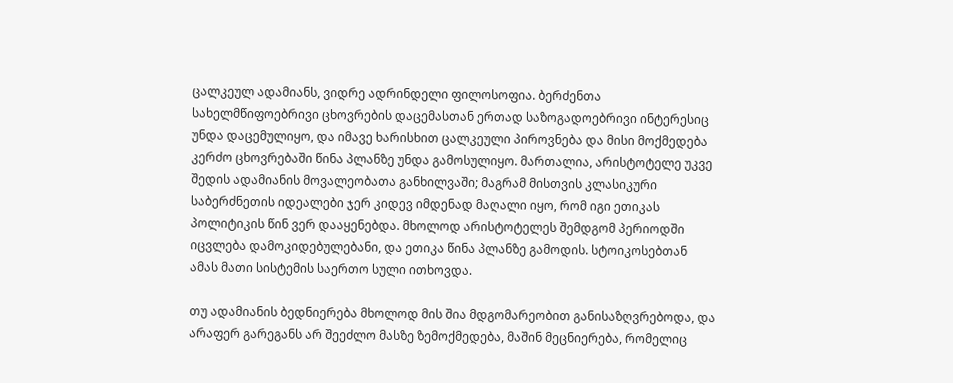ცალკეულ ადამიანს, ვიდრე ადრინდელი ფილოსოფია. ბერძენთა სახელმწიფოებრივი ცხოვრების დაცემასთან ერთად საზოგადოებრივი ინტერესიც უნდა დაცემულიყო, და იმავე ხარისხით ცალკეული პიროვნება და მისი მოქმედება კერძო ცხოვრებაში წინა პლანზე უნდა გამოსულიყო. მართალია, არისტოტელე უკვე შედის ადამიანის მოვალეობათა განხილვაში; მაგრამ მისთვის კლასიკური საბერძნეთის იდეალები ჯერ კიდევ იმდენად მაღალი იყო, რომ იგი ეთიკას პოლიტიკის წინ ვერ დააყენებდა. მხოლოდ არისტოტელეს შემდგომ პერიოდში იცვლება დამოკიდებულებანი, და ეთიკა წინა პლანზე გამოდის. სტოიკოსებთან ამას მათი სისტემის საერთო სული ითხოვდა.

თუ ადამიანის ბედნიერება მხოლოდ მის შია მდგომარეობით განისაზღვრებოდა, და არაფერ გარეგანს არ შეეძლო მასზე ზემოქმედება, მაშინ მეცნიერება, რომელიც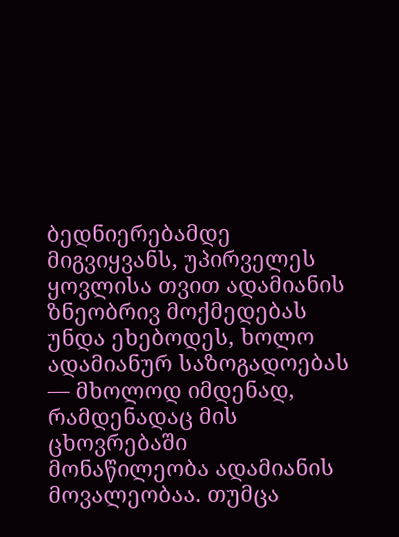ბედნიერებამდე მიგვიყვანს, უპირველეს ყოვლისა თვით ადამიანის ზნეობრივ მოქმედებას უნდა ეხებოდეს, ხოლო ადამიანურ საზოგადოებას — მხოლოდ იმდენად, რამდენადაც მის ცხოვრებაში მონაწილეობა ადამიანის მოვალეობაა. თუმცა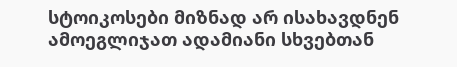სტოიკოსები მიზნად არ ისახავდნენ ამოეგლიჯათ ადამიანი სხვებთან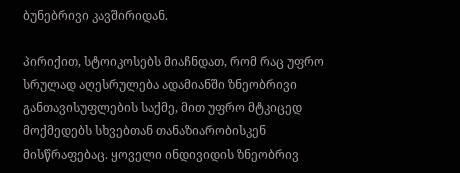ბუნებრივი კავშირიდან.

პირიქით, სტოიკოსებს მიაჩნდათ, რომ რაც უფრო სრულად აღესრულება ადამიანში ზნეობრივი განთავისუფლების საქმე, მით უფრო მტკიცედ მოქმედებს სხვებთან თანაზიარობისკენ მისწრაფებაც. ყოველი ინდივიდის ზნეობრივ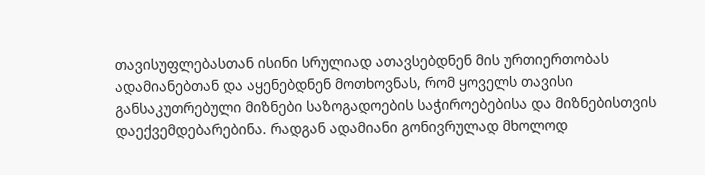თავისუფლებასთან ისინი სრულიად ათავსებდნენ მის ურთიერთობას ადამიანებთან და აყენებდნენ მოთხოვნას, რომ ყოველს თავისი განსაკუთრებული მიზნები საზოგადოების საჭიროებებისა და მიზნებისთვის დაექვემდებარებინა. რადგან ადამიანი გონივრულად მხოლოდ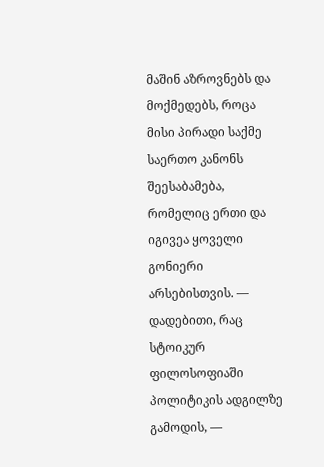მაშინ აზროვნებს და მოქმედებს, როცა მისი პირადი საქმე საერთო კანონს შეესაბამება, რომელიც ერთი და იგივეა ყოველი გონიერი არსებისთვის. — დადებითი, რაც სტოიკურ ფილოსოფიაში პოლიტიკის ადგილზე გამოდის, —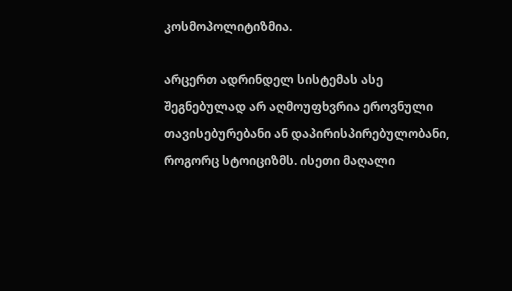კოსმოპოლიტიზმია.

არცერთ ადრინდელ სისტემას ასე შეგნებულად არ აღმოუფხვრია ეროვნული თავისებურებანი ან დაპირისპირებულობანი, როგორც სტოიციზმს. ისეთი მაღალი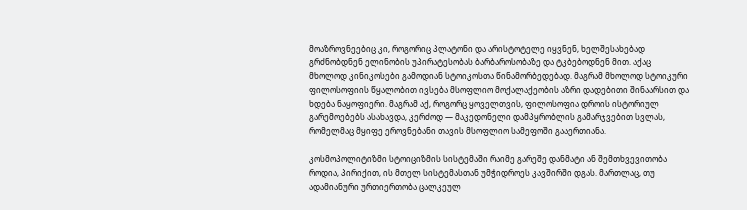მოაზროვნეებიც კი, როგორიც პლატონი და არისტოტელე იყვნენ, ხელშესახებად გრძნობდნენ ელინობის უპირატესობას ბარბაროსობაზე და ტკბებოდნენ მით. აქაც მხოლოდ კინიკოსები გამოდიან სტოიკოსთა წინამორბედებად. მაგრამ მხოლოდ სტოიკური ფილოსოფიის წყალობით ივსება მსოფლიო მოქალაქეობის აზრი დადებითი შინაარსით და ხდება ნაყოფიერი. მაგრამ აქ, როგორც ყოველთვის, ფილოსოფია დროის ისტორიულ გარემოებებს ასახავდა, კერძოდ — მაკედონელი დამპყრობლის გამარჯვებით სვლას, რომელმაც მყიფე ეროვნებანი თავის მსოფლიო სამეფოში გააერთიანა.

კოსმოპოლიტიზმი სტოიციზმის სისტემაში რაიმე გარეშე დანმატი ან შემთხვევითობა როდია, პირიქით, ის მთელ სისტემასთან უმჭიდროეს კავშირში დგას. მართლაც, თუ ადამიანური ურთიერთობა ცალკეულ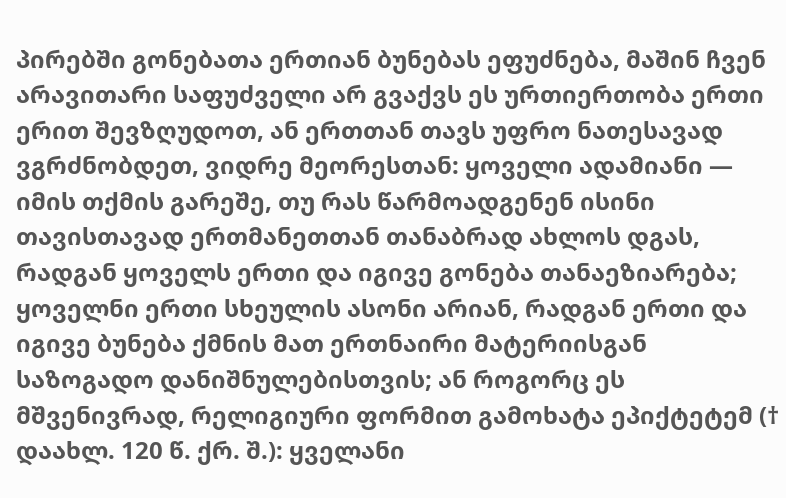პირებში გონებათა ერთიან ბუნებას ეფუძნება, მაშინ ჩვენ არავითარი საფუძველი არ გვაქვს ეს ურთიერთობა ერთი ერით შევზღუდოთ, ან ერთთან თავს უფრო ნათესავად ვგრძნობდეთ, ვიდრე მეორესთან: ყოველი ადამიანი — იმის თქმის გარეშე, თუ რას წარმოადგენენ ისინი თავისთავად ერთმანეთთან თანაბრად ახლოს დგას, რადგან ყოველს ერთი და იგივე გონება თანაეზიარება; ყოველნი ერთი სხეულის ასონი არიან, რადგან ერთი და იგივე ბუნება ქმნის მათ ერთნაირი მატერიისგან საზოგადო დანიშნულებისთვის; ან როგორც ეს მშვენივრად, რელიგიური ფორმით გამოხატა ეპიქტეტემ († დაახლ. 120 წ. ქრ. შ.): ყველანი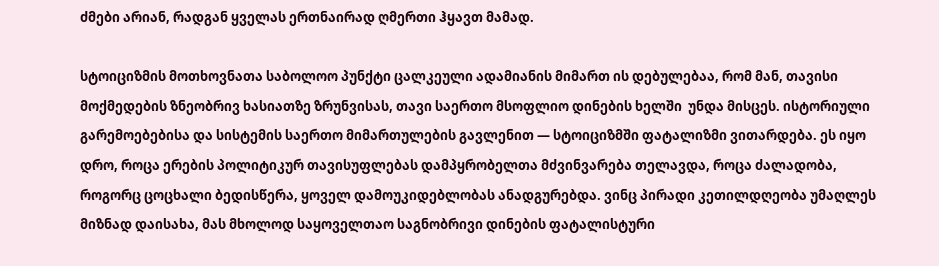ძმები არიან, რადგან ყველას ერთნაირად ღმერთი ჰყავთ მამად.

სტოიციზმის მოთხოვნათა საბოლოო პუნქტი ცალკეული ადამიანის მიმართ ის დებულებაა, რომ მან, თავისი მოქმედების ზნეობრივ ხასიათზე ზრუნვისას, თავი საერთო მსოფლიო დინების ხელში  უნდა მისცეს. ისტორიული გარემოებებისა და სისტემის საერთო მიმართულების გავლენით — სტოიციზმში ფატალიზმი ვითარდება. ეს იყო დრო, როცა ერების პოლიტიკურ თავისუფლებას დამპყრობელთა მძვინვარება თელავდა, როცა ძალადობა, როგორც ცოცხალი ბედისწერა, ყოველ დამოუკიდებლობას ანადგურებდა. ვინც პირადი კეთილდღეობა უმაღლეს მიზნად დაისახა, მას მხოლოდ საყოველთაო საგნობრივი დინების ფატალისტური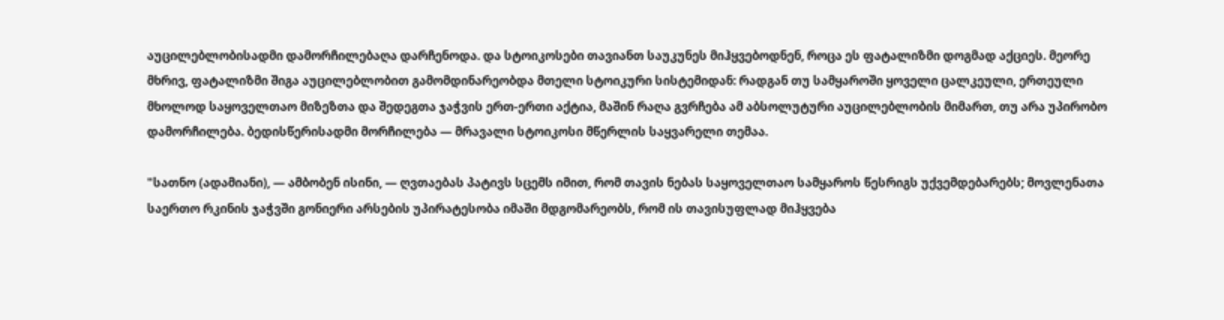აუცილებლობისადმი დამორჩილებაღა დარჩენოდა. და სტოიკოსები თავიანთ საუკუნეს მიჰყვებოდნენ, როცა ეს ფატალიზმი დოგმად აქციეს. მეორე მხრივ, ფატალიზმი შიგა აუცილებლობით გამომდინარეობდა მთელი სტოიკური სისტემიდან: რადგან თუ სამყაროში ყოველი ცალკეული, ერთეული მხოლოდ საყოველთაო მიზეზთა და შედეგთა ჯაჭვის ერთ-ერთი აქტია, მაშინ რაღა გვრჩება ამ აბსოლუტური აუცილებლობის მიმართ, თუ არა უპირობო დამორჩილება. ბედისწერისადმი მორჩილება — მრავალი სტოიკოსი მწერლის საყვარელი თემაა.

"სათნო (ადამიანი), — ამბობენ ისინი, — ღვთაებას პატივს სცემს იმით, რომ თავის ნებას საყოველთაო სამყაროს წესრიგს უქვემდებარებს; მოვლენათა საერთო რკინის ჯაჭვში გონიერი არსების უპირატესობა იმაში მდგომარეობს, რომ ის თავისუფლად მიჰყვება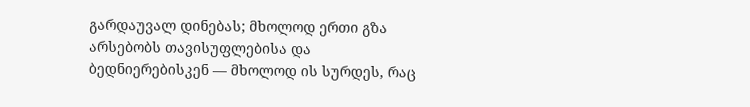გარდაუვალ დინებას; მხოლოდ ერთი გზა არსებობს თავისუფლებისა და ბედნიერებისკენ — მხოლოდ ის სურდეს, რაც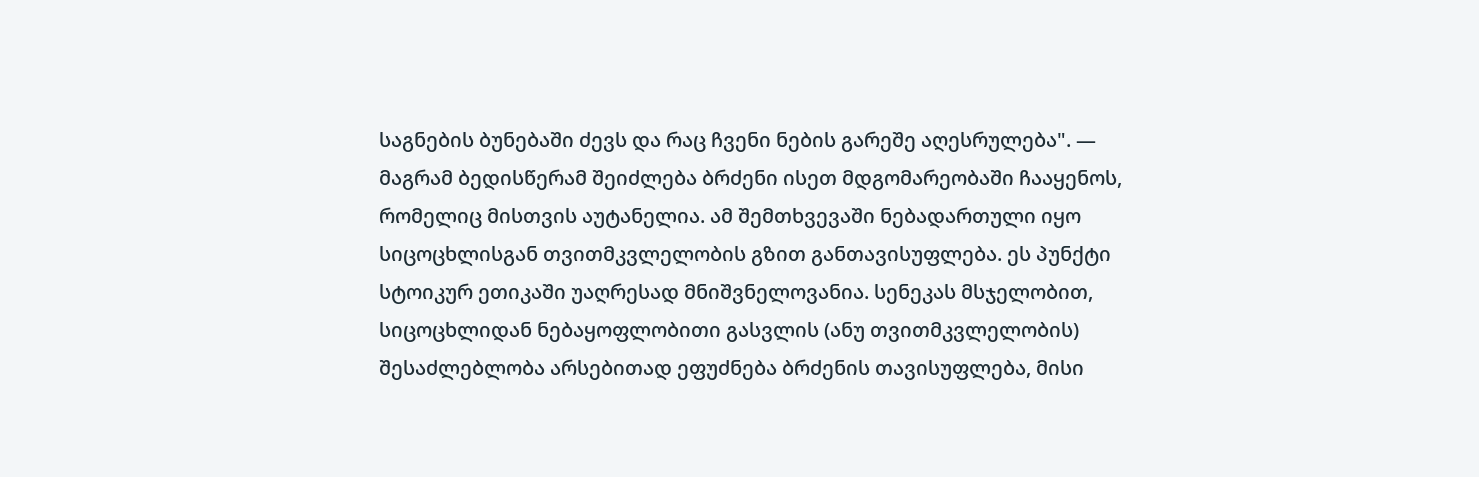საგნების ბუნებაში ძევს და რაც ჩვენი ნების გარეშე აღესრულება". — მაგრამ ბედისწერამ შეიძლება ბრძენი ისეთ მდგომარეობაში ჩააყენოს, რომელიც მისთვის აუტანელია. ამ შემთხვევაში ნებადართული იყო სიცოცხლისგან თვითმკვლელობის გზით განთავისუფლება. ეს პუნქტი სტოიკურ ეთიკაში უაღრესად მნიშვნელოვანია. სენეკას მსჯელობით, სიცოცხლიდან ნებაყოფლობითი გასვლის (ანუ თვითმკვლელობის) შესაძლებლობა არსებითად ეფუძნება ბრძენის თავისუფლება, მისი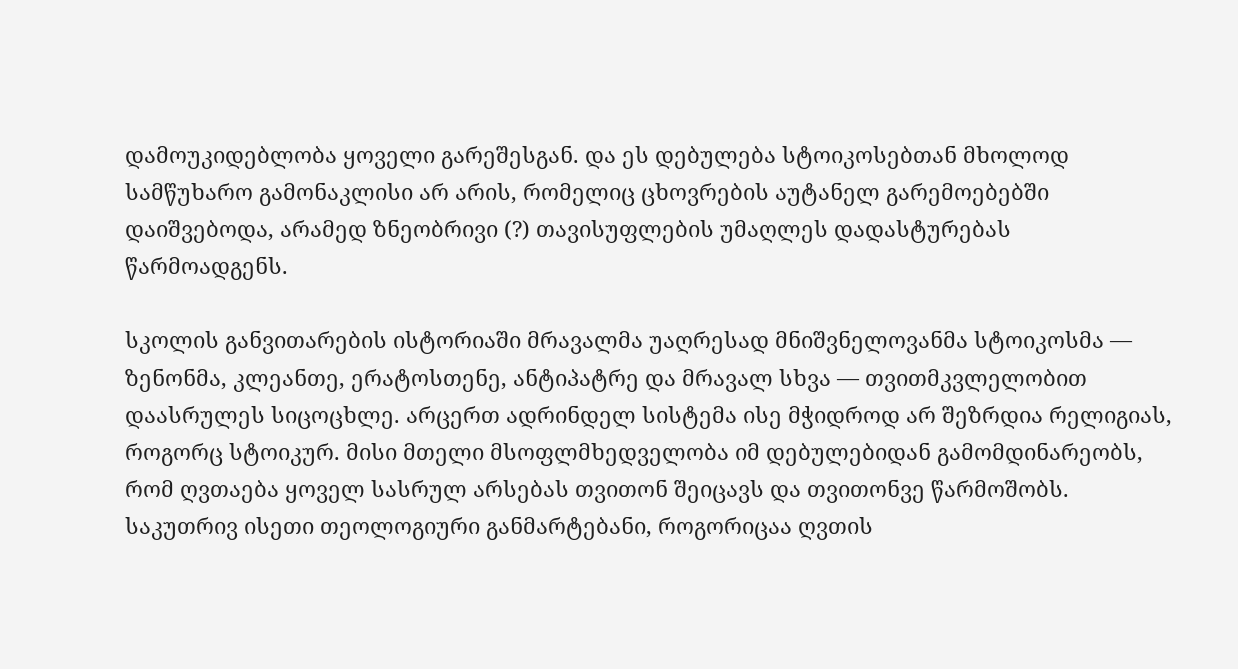დამოუკიდებლობა ყოველი გარეშესგან. და ეს დებულება სტოიკოსებთან მხოლოდ სამწუხარო გამონაკლისი არ არის, რომელიც ცხოვრების აუტანელ გარემოებებში დაიშვებოდა, არამედ ზნეობრივი (?) თავისუფლების უმაღლეს დადასტურებას წარმოადგენს.

სკოლის განვითარების ისტორიაში მრავალმა უაღრესად მნიშვნელოვანმა სტოიკოსმა — ზენონმა, კლეანთე, ერატოსთენე, ანტიპატრე და მრავალ სხვა — თვითმკვლელობით დაასრულეს სიცოცხლე. არცერთ ადრინდელ სისტემა ისე მჭიდროდ არ შეზრდია რელიგიას, როგორც სტოიკურ. მისი მთელი მსოფლმხედველობა იმ დებულებიდან გამომდინარეობს, რომ ღვთაება ყოველ სასრულ არსებას თვითონ შეიცავს და თვითონვე წარმოშობს. საკუთრივ ისეთი თეოლოგიური განმარტებანი, როგორიცაა ღვთის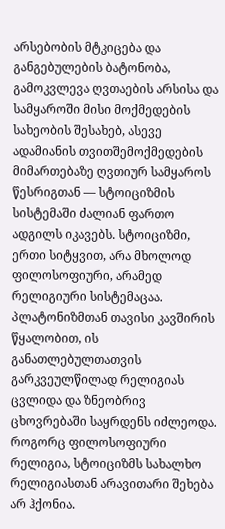არსებობის მტკიცება და განგებულების ბატონობა, გამოკვლევა ღვთაების არსისა და სამყაროში მისი მოქმედების სახეობის შესახებ, ასევე ადამიანის თვითშემოქმედების მიმართებაზე ღვთიურ სამყაროს წესრიგთან — სტოიციზმის სისტემაში ძალიან ფართო ადგილს იკავებს. სტოიციზმი, ერთი სიტყვით, არა მხოლოდ ფილოსოფიური, არამედ რელიგიური სისტემაცაა. პლატონიზმთან თავისი კავშირის წყალობით, ის განათლებულთათვის გარკვეულწილად რელიგიას ცვლიდა და ზნეობრივ ცხოვრებაში საყრდენს იძლეოდა. როგორც ფილოსოფიური რელიგია, სტოიციზმს სახალხო რელიგიასთან არავითარი შეხება არ ჰქონია.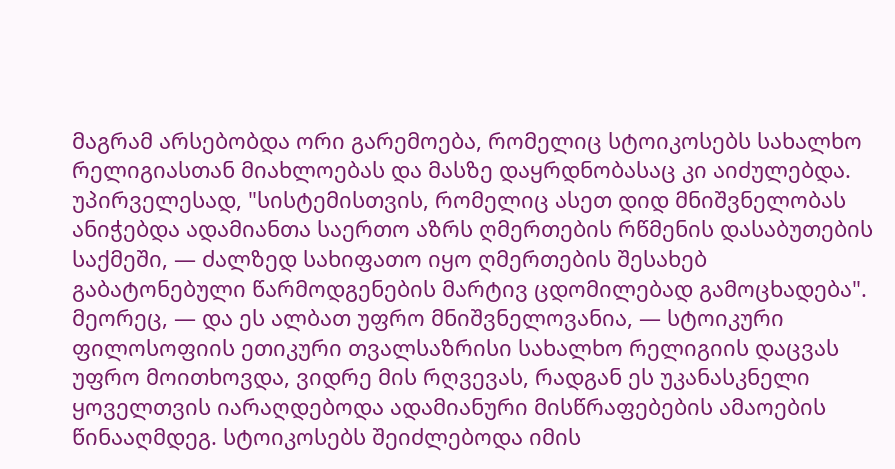მაგრამ არსებობდა ორი გარემოება, რომელიც სტოიკოსებს სახალხო რელიგიასთან მიახლოებას და მასზე დაყრდნობასაც კი აიძულებდა. უპირველესად, "სისტემისთვის, რომელიც ასეთ დიდ მნიშვნელობას ანიჭებდა ადამიანთა საერთო აზრს ღმერთების რწმენის დასაბუთების საქმეში, — ძალზედ სახიფათო იყო ღმერთების შესახებ გაბატონებული წარმოდგენების მარტივ ცდომილებად გამოცხადება". მეორეც, — და ეს ალბათ უფრო მნიშვნელოვანია, — სტოიკური ფილოსოფიის ეთიკური თვალსაზრისი სახალხო რელიგიის დაცვას უფრო მოითხოვდა, ვიდრე მის რღვევას, რადგან ეს უკანასკნელი ყოველთვის იარაღდებოდა ადამიანური მისწრაფებების ამაოების წინააღმდეგ. სტოიკოსებს შეიძლებოდა იმის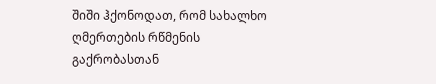შიში ჰქონოდათ, რომ სახალხო ღმერთების რწმენის გაქრობასთან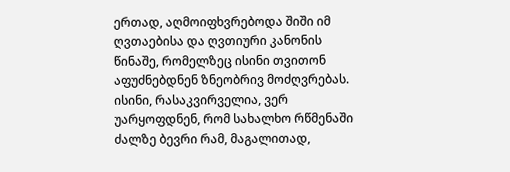ერთად, აღმოიფხვრებოდა შიში იმ ღვთაებისა და ღვთიური კანონის წინაშე, რომელზეც ისინი თვითონ აფუძნებდნენ ზნეობრივ მოძღვრებას. ისინი, რასაკვირველია, ვერ უარყოფდნენ, რომ სახალხო რწმენაში ძალზე ბევრი რამ, მაგალითად,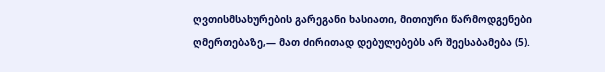ღვთისმსახურების გარეგანი ხასიათი, მითიური წარმოდგენები ღმერთებაზე,— მათ ძირითად დებულებებს არ შეესაბამება (5).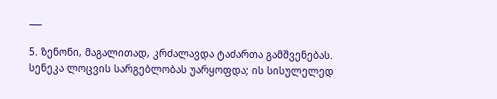___

5. ზენონი, მაგალითად, კრძალავდა ტაძართა გამშვენებას. სენეკა ლოცვის სარგებლობას უარყოფდა; ის სისულელედ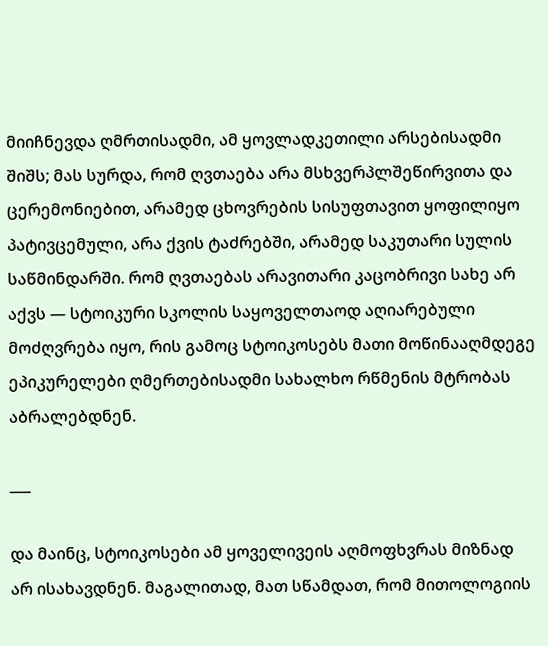მიიჩნევდა ღმრთისადმი, ამ ყოვლადკეთილი არსებისადმი შიშს; მას სურდა, რომ ღვთაება არა მსხვერპლშეწირვითა და ცერემონიებით, არამედ ცხოვრების სისუფთავით ყოფილიყო პატივცემული, არა ქვის ტაძრებში, არამედ საკუთარი სულის საწმინდარში. რომ ღვთაებას არავითარი კაცობრივი სახე არ აქვს — სტოიკური სკოლის საყოველთაოდ აღიარებული მოძღვრება იყო, რის გამოც სტოიკოსებს მათი მოწინააღმდეგე ეპიკურელები ღმერთებისადმი სახალხო რწმენის მტრობას აბრალებდნენ.

___

და მაინც, სტოიკოსები ამ ყოველივეის აღმოფხვრას მიზნად არ ისახავდნენ. მაგალითად, მათ სწამდათ, რომ მითოლოგიის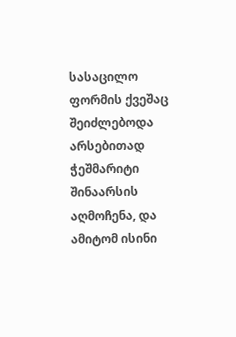სასაცილო ფორმის ქვეშაც შეიძლებოდა არსებითად ჭეშმარიტი შინაარსის აღმოჩენა, და ამიტომ ისინი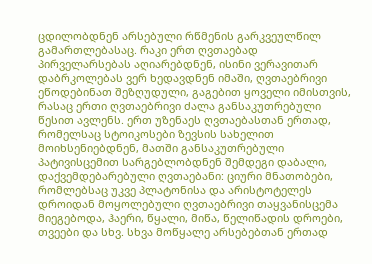ცდილობდნენ არსებული რწმენის გარკვეულწილ გამართლებასაც. რაკი ერთ ღვთაებად პირველარსებას აღიარებდნენ, ისინი ვერავითარ დაბრკოლებას ვერ ხედავდნენ იმაში, ღვთაებრივი ეწოდებინათ შეზღუდული, გაგებით ყოველი იმისთვის, რასაც ერთი ღვთაებრივი ძალა განსაკუთრებული წესით ავლენს. ერთ უზენაეს ღვთაებასთან ერთად, რომელსაც სტოიკოსები ზევსის სახელით მოიხსენიებდნენ, მათში განსაკუთრებული პატივისცემით სარგებლობდნენ შემდეგი დაბალი, დაქვემდებარებული ღვთაებანი: ციური მნათობები, რომლებსაც უკვე პლატონისა და არისტოტელეს დროიდან მოყოლებული ღვთაებრივი თაყვანისცემა მიეგებოდა, ჰაერი, წყალი, მიწა, წელიწადის დროები, თვეები და სხვ. სხვა მოწყალე არსებებთან ერთად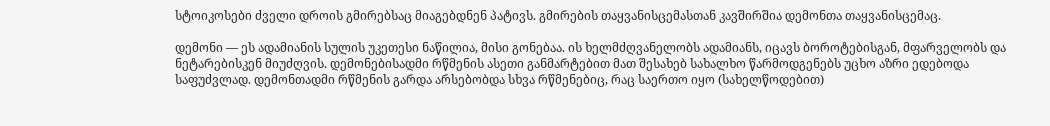სტოიკოსები ძველი დროის გმირებსაც მიაგებდნენ პატივს. გმირების თაყვანისცემასთან კავშირშია დემონთა თაყვანისცემაც.

დემონი — ეს ადამიანის სულის უკეთესი ნაწილია, მისი გონებაა. ის ხელმძღვანელობს ადამიანს, იცავს ბოროტებისგან, მფარველობს და ნეტარებისკენ მიუძღვის. დემონებისადმი რწმენის ასეთი განმარტებით მათ შესახებ სახალხო წარმოდგენებს უცხო აზრი ედებოდა საფუძვლად. დემონთადმი რწმენის გარდა არსებობდა სხვა რწმენებიც, რაც საერთო იყო (სახელწოდებით)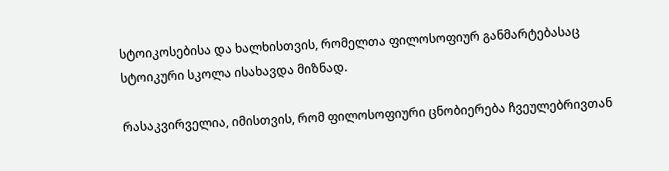სტოიკოსებისა და ხალხისთვის, რომელთა ფილოსოფიურ განმარტებასაც სტოიკური სკოლა ისახავდა მიზნად.

რასაკვირველია, იმისთვის, რომ ფილოსოფიური ცნობიერება ჩვეულებრივთან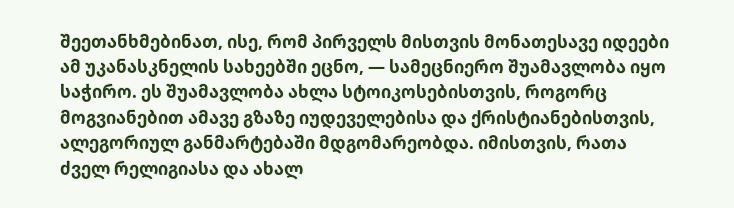შეეთანხმებინათ, ისე, რომ პირველს მისთვის მონათესავე იდეები ამ უკანასკნელის სახეებში ეცნო, — სამეცნიერო შუამავლობა იყო საჭირო. ეს შუამავლობა ახლა სტოიკოსებისთვის, როგორც მოგვიანებით ამავე გზაზე იუდეველებისა და ქრისტიანებისთვის, ალეგორიულ განმარტებაში მდგომარეობდა. იმისთვის, რათა ძველ რელიგიასა და ახალ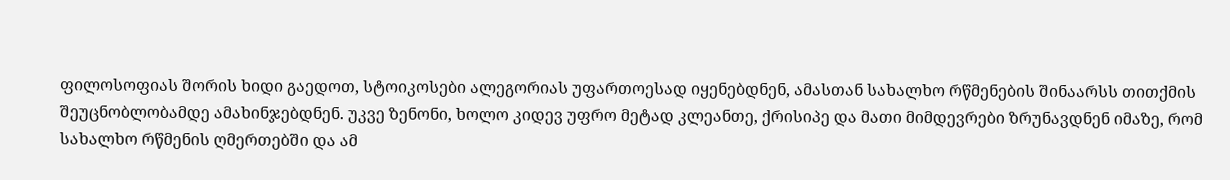ფილოსოფიას შორის ხიდი გაედოთ, სტოიკოსები ალეგორიას უფართოესად იყენებდნენ, ამასთან სახალხო რწმენების შინაარსს თითქმის შეუცნობლობამდე ამახინჯებდნენ. უკვე ზენონი, ხოლო კიდევ უფრო მეტად კლეანთე, ქრისიპე და მათი მიმდევრები ზრუნავდნენ იმაზე, რომ სახალხო რწმენის ღმერთებში და ამ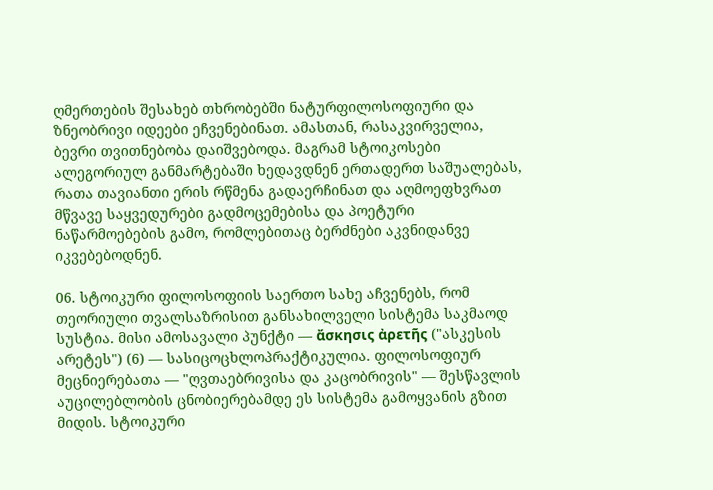ღმერთების შესახებ თხრობებში ნატურფილოსოფიური და ზნეობრივი იდეები ეჩვენებინათ. ამასთან, რასაკვირველია, ბევრი თვითნებობა დაიშვებოდა. მაგრამ სტოიკოსები ალეგორიულ განმარტებაში ხედავდნენ ერთადერთ საშუალებას, რათა თავიანთი ერის რწმენა გადაერჩინათ და აღმოეფხვრათ მწვავე საყვედურები გადმოცემებისა და პოეტური ნაწარმოებების გამო, რომლებითაც ბერძნები აკვნიდანვე იკვებებოდნენ.

06. სტოიკური ფილოსოფიის საერთო სახე აჩვენებს, რომ თეორიული თვალსაზრისით განსახილველი სისტემა საკმაოდ სუსტია. მისი ამოსავალი პუნქტი — ἄσκησις ἀρετῆς ("ასკესის არეტეს") (6) — სასიცოცხლოპრაქტიკულია. ფილოსოფიურ მეცნიერებათა — "ღვთაებრივისა და კაცობრივის" — შესწავლის აუცილებლობის ცნობიერებამდე ეს სისტემა გამოყვანის გზით მიდის. სტოიკური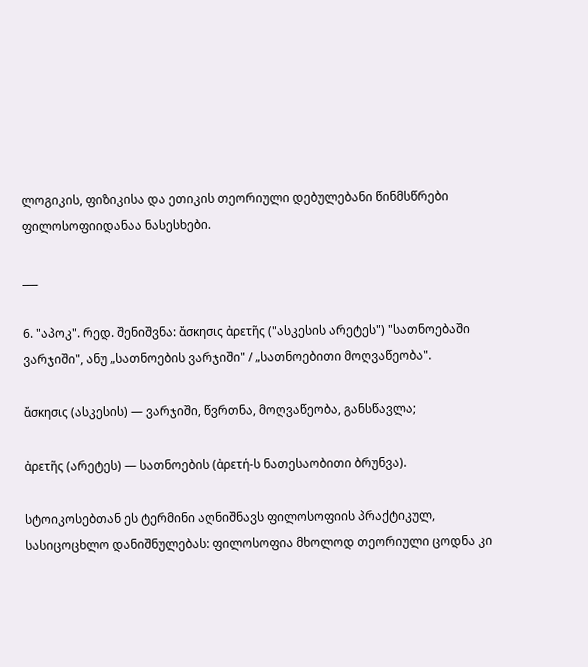ლოგიკის, ფიზიკისა და ეთიკის თეორიული დებულებანი წინმსწრები ფილოსოფიიდანაა ნასესხები.

___

6. "აპოკ". რედ. შენიშვნა: ἄσκησις ἀρετῆς ("ასკესის არეტეს") "სათნოებაში ვარჯიში", ანუ „სათნოების ვარჯიში" / „სათნოებითი მოღვაწეობა".

ἄσκησις (ასკესის) — ვარჯიში, წვრთნა, მოღვაწეობა, განსწავლა;

ἀρετῆς (არეტეს) — სათნოების (ἀρετή-ს ნათესაობითი ბრუნვა).

სტოიკოსებთან ეს ტერმინი აღნიშნავს ფილოსოფიის პრაქტიკულ, სასიცოცხლო დანიშნულებას: ფილოსოფია მხოლოდ თეორიული ცოდნა კი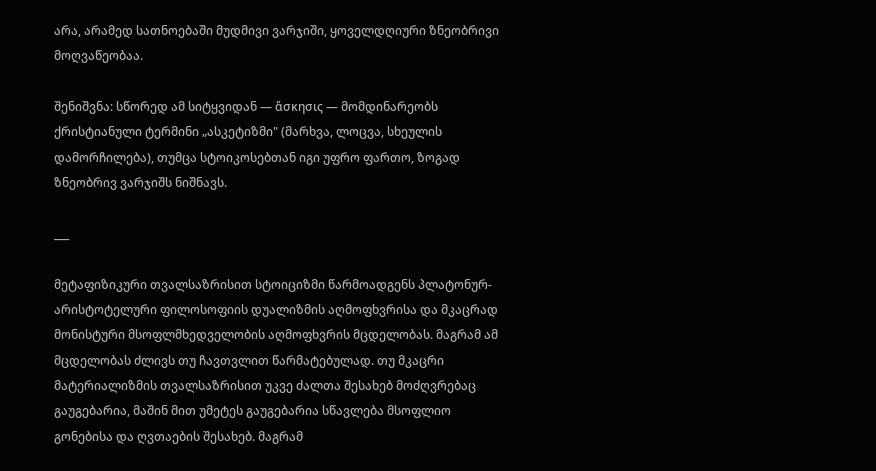არა, არამედ სათნოებაში მუდმივი ვარჯიში, ყოველდღიური ზნეობრივი მოღვაწეობაა.

შენიშვნა: სწორედ ამ სიტყვიდან — ἄσκησις — მომდინარეობს ქრისტიანული ტერმინი „ასკეტიზმი" (მარხვა, ლოცვა, სხეულის დამორჩილება), თუმცა სტოიკოსებთან იგი უფრო ფართო, ზოგად ზნეობრივ ვარჯიშს ნიშნავს.

___

მეტაფიზიკური თვალსაზრისით სტოიციზმი წარმოადგენს პლატონურ-არისტოტელური ფილოსოფიის დუალიზმის აღმოფხვრისა და მკაცრად მონისტური მსოფლმხედველობის აღმოფხვრის მცდელობას. მაგრამ ამ მცდელობას ძლივს თუ ჩავთვლით წარმატებულად. თუ მკაცრი მატერიალიზმის თვალსაზრისით უკვე ძალთა შესახებ მოძღვრებაც გაუგებარია, მაშინ მით უმეტეს გაუგებარია სწავლება მსოფლიო გონებისა და ღვთაების შესახებ. მაგრამ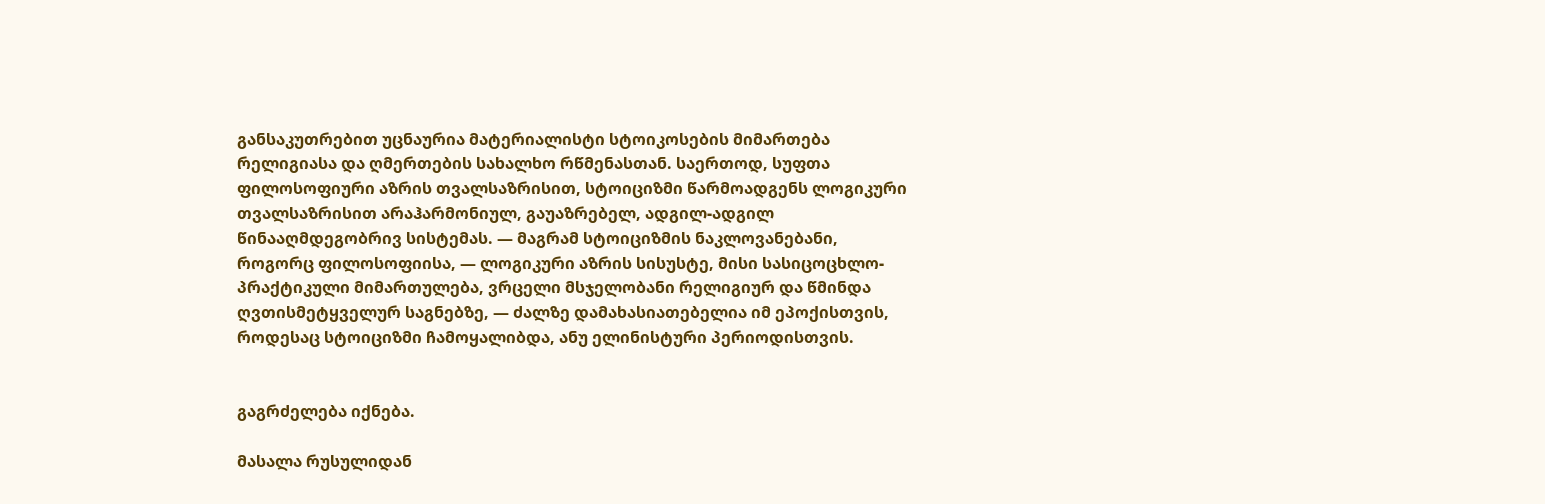განსაკუთრებით უცნაურია მატერიალისტი სტოიკოსების მიმართება რელიგიასა და ღმერთების სახალხო რწმენასთან. საერთოდ, სუფთა ფილოსოფიური აზრის თვალსაზრისით, სტოიციზმი წარმოადგენს ლოგიკური თვალსაზრისით არაჰარმონიულ, გაუაზრებელ, ადგილ-ადგილ წინააღმდეგობრივ სისტემას. — მაგრამ სტოიციზმის ნაკლოვანებანი, როგორც ფილოსოფიისა, — ლოგიკური აზრის სისუსტე, მისი სასიცოცხლო-პრაქტიკული მიმართულება, ვრცელი მსჯელობანი რელიგიურ და წმინდა ღვთისმეტყველურ საგნებზე, — ძალზე დამახასიათებელია იმ ეპოქისთვის, როდესაც სტოიციზმი ჩამოყალიბდა, ანუ ელინისტური პერიოდისთვის.


გაგრძელება იქნება.

მასალა რუსულიდან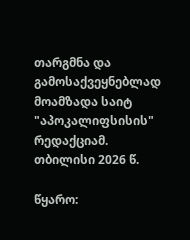თარგმნა და გამოსაქვეყნებლად მოამზადა საიტ "აპოკალიფსისის" რედაქციამ. თბილისი 2026 წ.

წყარო: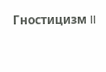Гностицизм II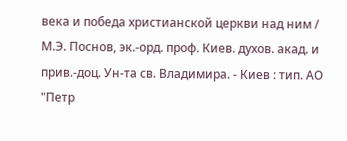века и победа христианской церкви над ним / М.Э. Поснов, эк.-орд. проф. Киев. духов. акад. и прив.-доц. Ун-та св. Владимира. - Киев : тип. АО "Петр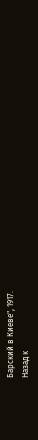Барский в Киеве", 1917.
Назад к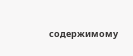содержимому